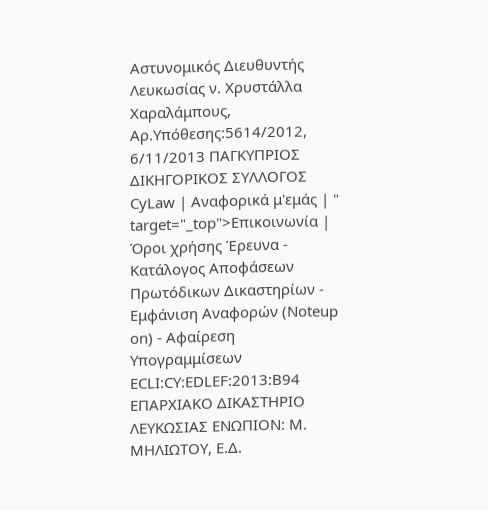Αστυνομικός Διευθυντής Λευκωσίας ν. Χρυστάλλα Χαραλάμπους, Αρ.Υπόθεσης:5614/2012, 6/11/2013 ΠΑΓΚΥΠΡΙΟΣ ΔΙΚΗΓΟΡΙΚΟΣ ΣΥΛΛΟΓΟΣ CyLaw | Αναφορικά μ'εμάς | " target="_top">Επικοινωνία | Όροι χρήσης Έρευνα - Κατάλογος Αποφάσεων Πρωτόδικων Δικαστηρίων - Εμφάνιση Αναφορών (Noteup on) - Αφαίρεση Υπογραμμίσεων ECLI:CY:EDLEF:2013:B94 ΕΠΑΡΧΙΑΚΟ ΔΙΚΑΣΤΗΡΙΟ ΛΕΥΚΩΣΙΑΣ ΕΝΩΠΙΟΝ: Μ. ΜΗΛΙΩΤΟΥ, Ε.Δ.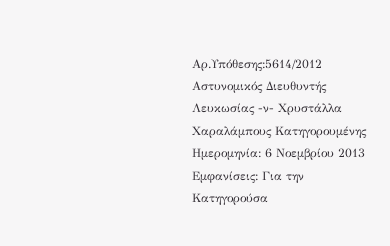Αρ.Υπόθεσης:5614/2012 Αστυνομικός Διευθυντής Λευκωσίας -ν- Χρυστάλλα Χαραλάμπους Κατηγορουμένης Ημερομηνία: 6 Νοεμβρίου 2013 Εμφανίσεις: Για την Κατηγορούσα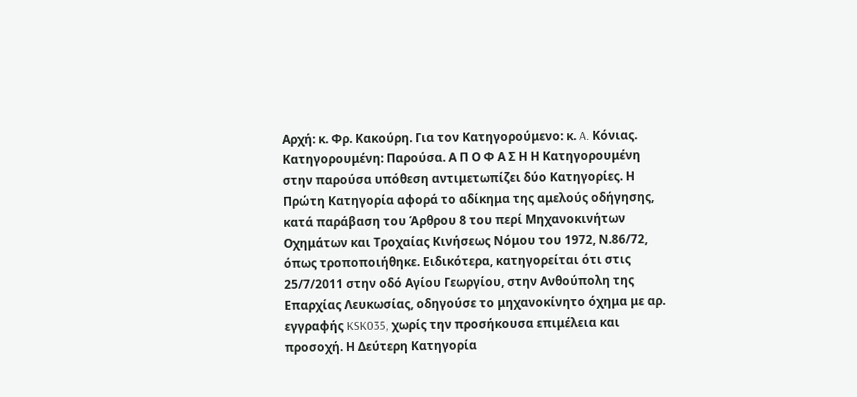Αρχή: κ. Φρ. Κακούρη. Για τον Κατηγορούμενο: κ. A. Κόνιας. Κατηγορουμένη: Παρούσα. Α Π Ο Φ Α Σ Η Η Κατηγορουμένη στην παρούσα υπόθεση αντιμετωπίζει δύο Κατηγορίες. Η Πρώτη Κατηγορία αφορά το αδίκημα της αμελούς οδήγησης, κατά παράβαση του Άρθρου 8 του περί Μηχανοκινήτων Οχημάτων και Τροχαίας Κινήσεως Νόμου του 1972, Ν.86/72, όπως τροποποιήθηκε. Ειδικότερα, κατηγορείται ότι στις 25/7/2011 στην οδό Αγίου Γεωργίου, στην Ανθούπολη της Επαρχίας Λευκωσίας, οδηγούσε το μηχανοκίνητο όχημα με αρ. εγγραφής KSK035, χωρίς την προσήκουσα επιμέλεια και προσοχή. Η Δεύτερη Κατηγορία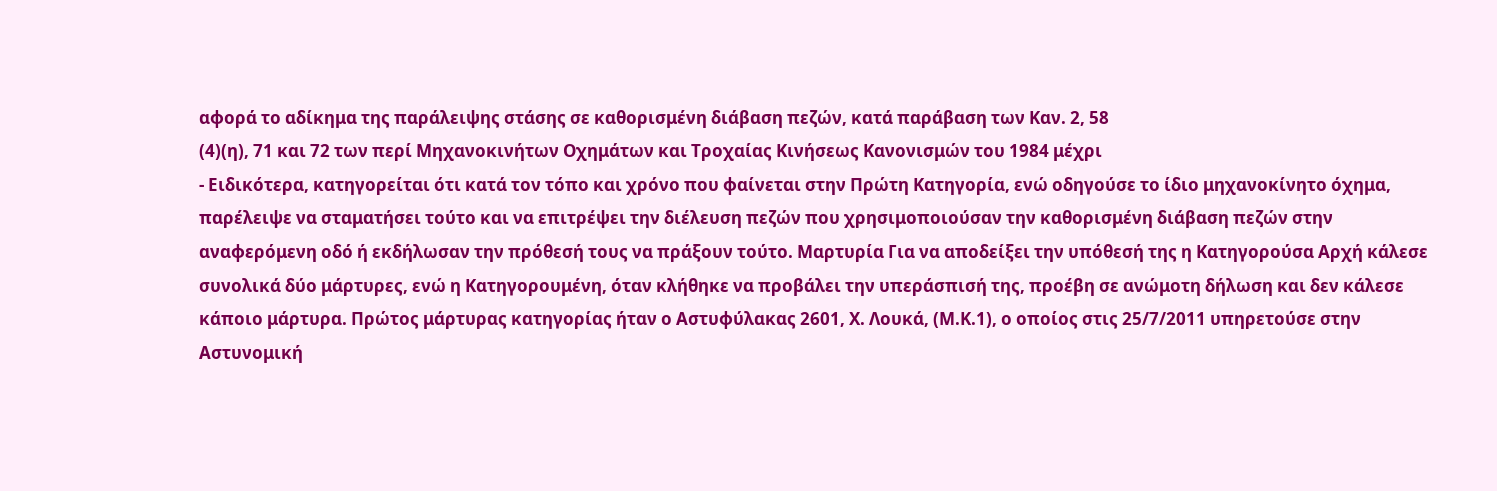αφορά το αδίκημα της παράλειψης στάσης σε καθορισμένη διάβαση πεζών, κατά παράβαση των Καν. 2, 58
(4)(η), 71 και 72 των περί Μηχανοκινήτων Οχημάτων και Τροχαίας Κινήσεως Κανονισμών του 1984 μέχρι
- Ειδικότερα, κατηγορείται ότι κατά τον τόπο και χρόνο που φαίνεται στην Πρώτη Κατηγορία, ενώ οδηγούσε το ίδιο μηχανοκίνητο όχημα, παρέλειψε να σταματήσει τούτο και να επιτρέψει την διέλευση πεζών που χρησιμοποιούσαν την καθορισμένη διάβαση πεζών στην αναφερόμενη οδό ή εκδήλωσαν την πρόθεσή τους να πράξουν τούτο. Μαρτυρία Για να αποδείξει την υπόθεσή της η Κατηγορούσα Αρχή κάλεσε συνολικά δύο μάρτυρες, ενώ η Κατηγορουμένη, όταν κλήθηκε να προβάλει την υπεράσπισή της, προέβη σε ανώμοτη δήλωση και δεν κάλεσε κάποιο μάρτυρα. Πρώτος μάρτυρας κατηγορίας ήταν ο Αστυφύλακας 2601, Χ. Λουκά, (Μ.Κ.1), ο οποίος στις 25/7/2011 υπηρετούσε στην Αστυνομική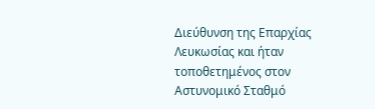Διεύθυνση της Επαρχίας Λευκωσίας και ήταν τοποθετημένος στον Αστυνομικό Σταθμό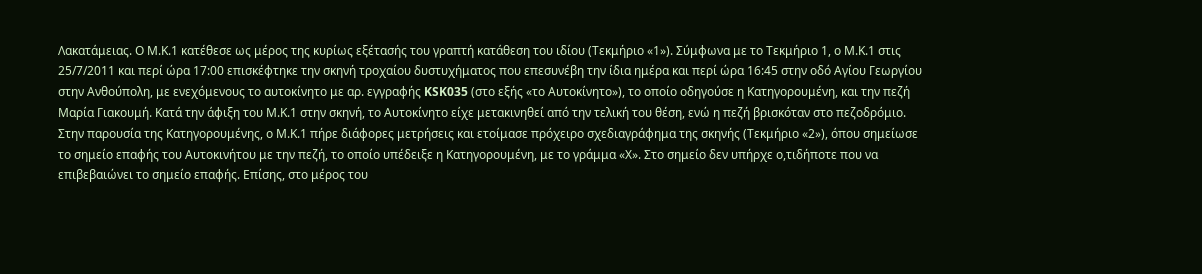Λακατάμειας. Ο Μ.Κ.1 κατέθεσε ως μέρος της κυρίως εξέτασής του γραπτή κατάθεση του ιδίου (Τεκμήριο «1»). Σύμφωνα με το Τεκμήριο 1, ο Μ.Κ.1 στις 25/7/2011 και περί ώρα 17:00 επισκέφτηκε την σκηνή τροχαίου δυστυχήματος που επεσυνέβη την ίδια ημέρα και περί ώρα 16:45 στην οδό Αγίου Γεωργίου στην Ανθούπολη, με ενεχόμενους το αυτοκίνητο με αρ. εγγραφής KSK035 (στο εξής «το Αυτοκίνητο»), το οποίο οδηγούσε η Κατηγορουμένη, και την πεζή Μαρία Γιακουμή. Κατά την άφιξη του Μ.Κ.1 στην σκηνή, το Αυτοκίνητο είχε μετακινηθεί από την τελική του θέση, ενώ η πεζή βρισκόταν στο πεζοδρόμιο. Στην παρουσία της Κατηγορουμένης, ο Μ.Κ.1 πήρε διάφορες μετρήσεις και ετοίμασε πρόχειρο σχεδιαγράφημα της σκηνής (Τεκμήριο «2»), όπου σημείωσε το σημείο επαφής του Αυτοκινήτου με την πεζή, το οποίο υπέδειξε η Κατηγορουμένη, με το γράμμα «Χ». Στο σημείο δεν υπήρχε ο,τιδήποτε που να επιβεβαιώνει το σημείο επαφής. Επίσης, στο μέρος του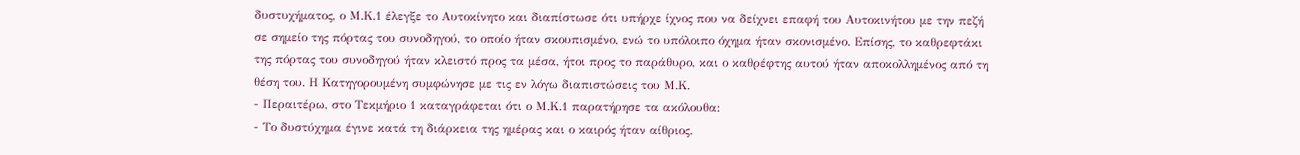δυστυχήματος, ο Μ.Κ.1 έλεγξε το Αυτοκίνητο και διαπίστωσε ότι υπήρχε ίχνος που να δείχνει επαφή του Αυτοκινήτου με την πεζή σε σημείο της πόρτας του συνοδηγού, το οποίο ήταν σκουπισμένο, ενώ το υπόλοιπο όχημα ήταν σκονισμένο. Επίσης, το καθρεφτάκι της πόρτας του συνοδηγού ήταν κλειστό προς τα μέσα, ήτοι προς το παράθυρο, και ο καθρέφτης αυτού ήταν αποκολλημένος από τη θέση του. Η Κατηγορουμένη συμφώνησε με τις εν λόγω διαπιστώσεις του Μ.Κ.
- Περαιτέρω, στο Τεκμήριο 1 καταγράφεται ότι ο Μ.Κ.1 παρατήρησε τα ακόλουθα:
- Το δυστύχημα έγινε κατά τη διάρκεια της ημέρας και ο καιρός ήταν αίθριος.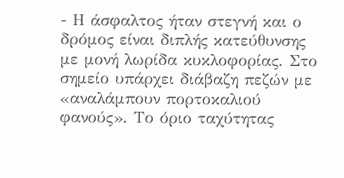- Η άσφαλτος ήταν στεγνή και ο δρόμος είναι διπλής κατεύθυνσης με μονή λωρίδα κυκλοφορίας. Στο σημείο υπάρχει διάβαζη πεζών με «αναλάμπουν πορτοκαλιού φανούς». Το όριο ταχύτητας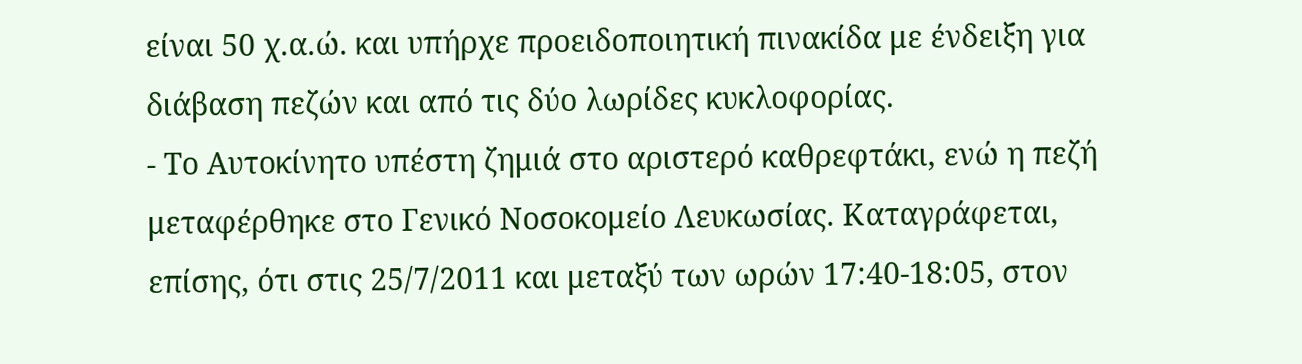είναι 50 χ.α.ώ. και υπήρχε προειδοποιητική πινακίδα με ένδειξη για διάβαση πεζών και από τις δύο λωρίδες κυκλοφορίας.
- Το Αυτοκίνητο υπέστη ζημιά στο αριστερό καθρεφτάκι, ενώ η πεζή μεταφέρθηκε στο Γενικό Νοσοκομείο Λευκωσίας. Καταγράφεται, επίσης, ότι στις 25/7/2011 και μεταξύ των ωρών 17:40-18:05, στον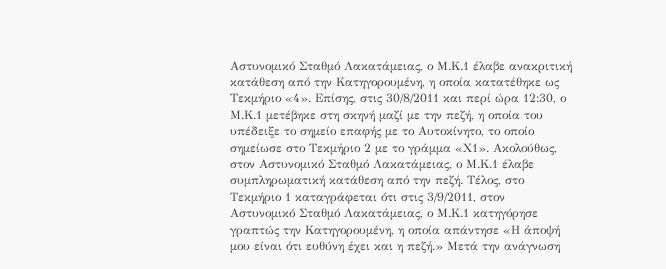Αστυνομικό Σταθμό Λακατάμειας, ο Μ.Κ.1 έλαβε ανακριτική κατάθεση από την Κατηγορουμένη, η οποία κατατέθηκε ως Τεκμήριο «4». Επίσης, στις 30/8/2011 και περί ώρα 12:30, ο Μ.Κ.1 μετέβηκε στη σκηνή μαζί με την πεζή, η οποία του υπέδειξε το σημείο επαφής με το Αυτοκίνητο, το οποίο σημείωσε στο Τεκμήριο 2 με το γράμμα «Χ1». Ακολούθως, στον Αστυνομικό Σταθμό Λακατάμειας, ο Μ.Κ.1 έλαβε συμπληρωματική κατάθεση από την πεζή. Τέλος, στο Τεκμήριο 1 καταγράφεται ότι στις 3/9/2011, στον Αστυνομικό Σταθμό Λακατάμειας, ο Μ.Κ.1 κατηγόρησε γραπτώς την Κατηγορουμένη, η οποία απάντησε «Η άποψή μου είναι ότι ευθύνη έχει και η πεζή.» Μετά την ανάγνωση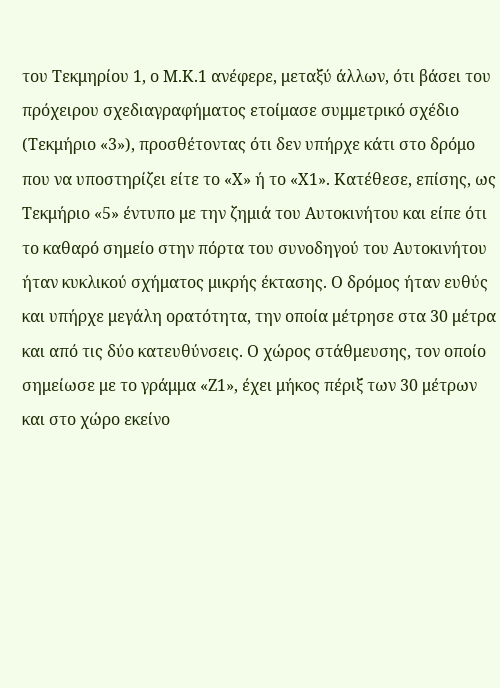του Τεκμηρίου 1, ο Μ.Κ.1 ανέφερε, μεταξύ άλλων, ότι βάσει του πρόχειρου σχεδιαγραφήματος ετοίμασε συμμετρικό σχέδιο (Τεκμήριο «3»), προσθέτοντας ότι δεν υπήρχε κάτι στο δρόμο που να υποστηρίζει είτε το «Χ» ή το «Χ1». Κατέθεσε, επίσης, ως Τεκμήριο «5» έντυπο με την ζημιά του Αυτοκινήτου και είπε ότι το καθαρό σημείο στην πόρτα του συνοδηγού του Αυτοκινήτου ήταν κυκλικού σχήματος μικρής έκτασης. Ο δρόμος ήταν ευθύς και υπήρχε μεγάλη ορατότητα, την οποία μέτρησε στα 30 μέτρα και από τις δύο κατευθύνσεις. Ο χώρος στάθμευσης, τον οποίο σημείωσε με το γράμμα «Ζ1», έχει μήκος πέριξ των 30 μέτρων και στο χώρο εκείνο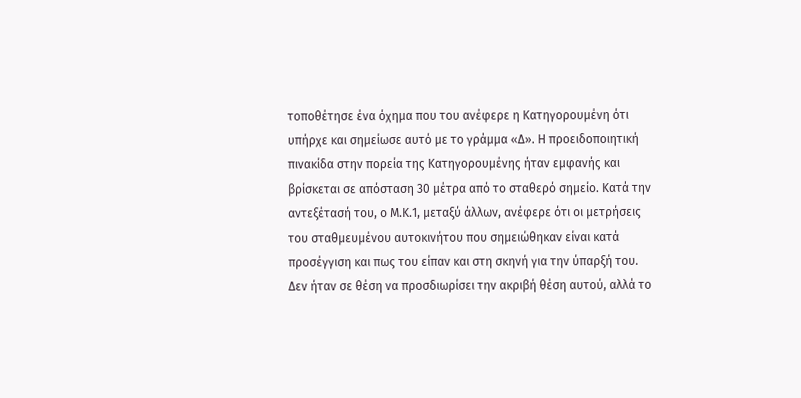τοποθέτησε ένα όχημα που του ανέφερε η Κατηγορουμένη ότι υπήρχε και σημείωσε αυτό με το γράμμα «Δ». Η προειδοποιητική πινακίδα στην πορεία της Κατηγορουμένης ήταν εμφανής και βρίσκεται σε απόσταση 30 μέτρα από το σταθερό σημείο. Κατά την αντεξέτασή του, ο Μ.Κ.1, μεταξύ άλλων, ανέφερε ότι οι μετρήσεις του σταθμευμένου αυτοκινήτου που σημειώθηκαν είναι κατά προσέγγιση και πως του είπαν και στη σκηνή για την ύπαρξή του. Δεν ήταν σε θέση να προσδιωρίσει την ακριβή θέση αυτού, αλλά το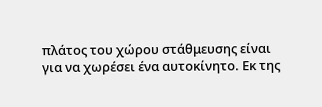πλάτος του χώρου στάθμευσης είναι για να χωρέσει ένα αυτοκίνητο. Εκ της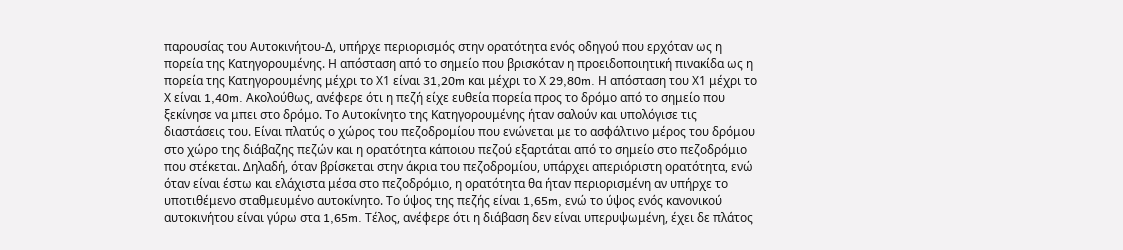παρουσίας του Αυτοκινήτου-Δ, υπήρχε περιορισμός στην ορατότητα ενός οδηγού που ερχόταν ως η πορεία της Κατηγορουμένης. Η απόσταση από το σημείο που βρισκόταν η προειδοποιητική πινακίδα ως η πορεία της Κατηγορουμένης μέχρι το Χ1 είναι 31,20m και μέχρι το Χ 29,80m. Η απόσταση του Χ1 μέχρι το Χ είναι 1,40m. Ακολούθως, ανέφερε ότι η πεζή είχε ευθεία πορεία προς το δρόμο από το σημείο που ξεκίνησε να μπει στο δρόμο. Το Αυτοκίνητο της Κατηγορουμένης ήταν σαλούν και υπολόγισε τις διαστάσεις του. Είναι πλατύς ο χώρος του πεζοδρομίου που ενώνεται με το ασφάλτινο μέρος του δρόμου στο χώρο της διάβαζης πεζών και η ορατότητα κάποιου πεζού εξαρτάται από το σημείο στο πεζοδρόμιο που στέκεται. Δηλαδή, όταν βρίσκεται στην άκρια του πεζοδρομίου, υπάρχει απεριόριστη ορατότητα, ενώ όταν είναι έστω και ελάχιστα μέσα στο πεζοδρόμιο, η ορατότητα θα ήταν περιορισμένη αν υπήρχε το υποτιθέμενο σταθμευμένο αυτοκίνητο. Το ύψος της πεζής είναι 1,65m, ενώ το ύψος ενός κανονικού αυτοκινήτου είναι γύρω στα 1,65m. Τέλος, ανέφερε ότι η διάβαση δεν είναι υπερυψωμένη, έχει δε πλάτος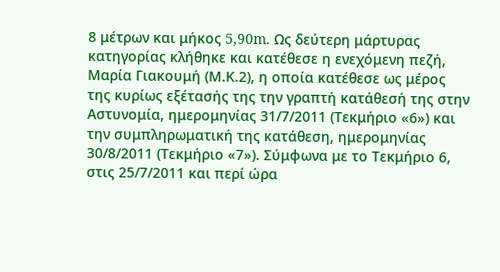8 μέτρων και μήκος 5,90m. Ως δεύτερη μάρτυρας κατηγορίας κλήθηκε και κατέθεσε η ενεχόμενη πεζή, Μαρία Γιακουμή (Μ.Κ.2), η οποία κατέθεσε ως μέρος της κυρίως εξέτασής της την γραπτή κατάθεσή της στην Αστυνομία, ημερομηνίας 31/7/2011 (Τεκμήριο «6») και την συμπληρωματική της κατάθεση, ημερομηνίας 30/8/2011 (Τεκμήριο «7»). Σύμφωνα με το Τεκμήριο 6, στις 25/7/2011 και περί ώρα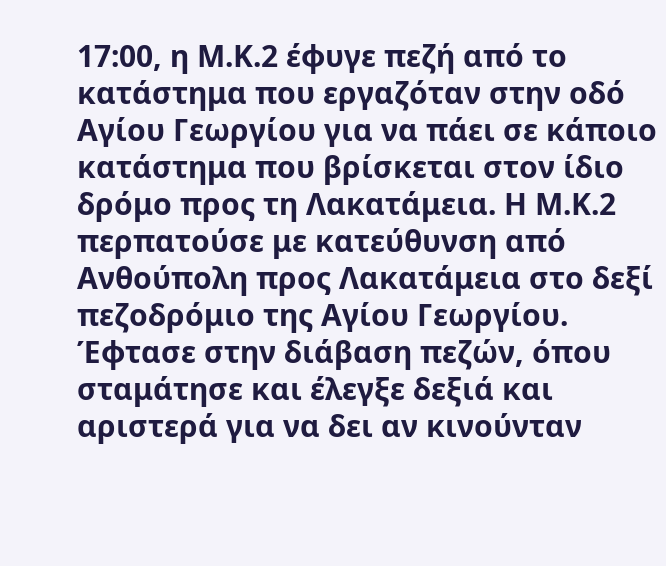17:00, η Μ.Κ.2 έφυγε πεζή από το κατάστημα που εργαζόταν στην οδό Αγίου Γεωργίου για να πάει σε κάποιο κατάστημα που βρίσκεται στον ίδιο δρόμο προς τη Λακατάμεια. Η Μ.Κ.2 περπατούσε με κατεύθυνση από Ανθούπολη προς Λακατάμεια στο δεξί πεζοδρόμιο της Αγίου Γεωργίου. Έφτασε στην διάβαση πεζών, όπου σταμάτησε και έλεγξε δεξιά και αριστερά για να δει αν κινούνταν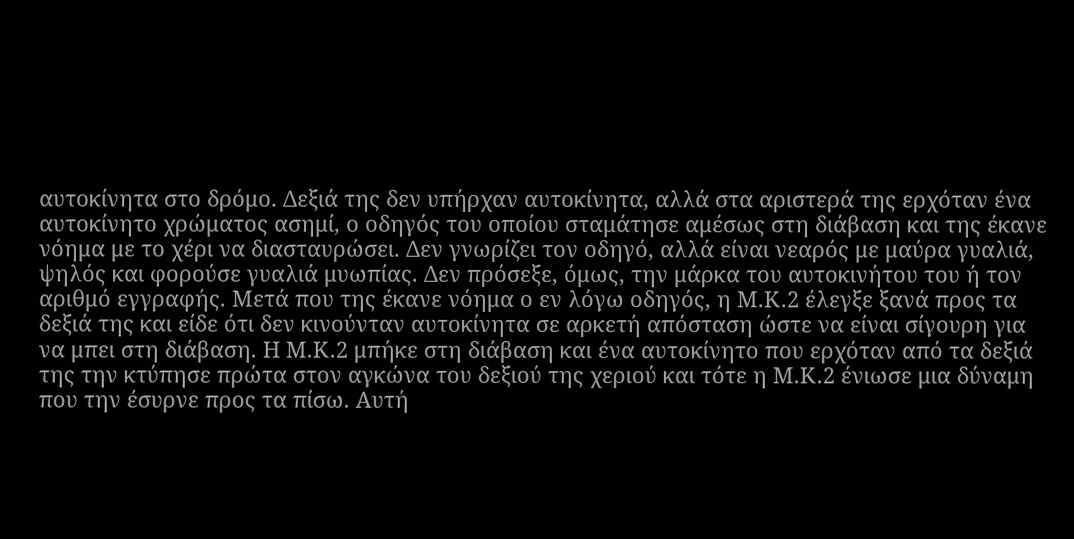αυτοκίνητα στο δρόμο. Δεξιά της δεν υπήρχαν αυτοκίνητα, αλλά στα αριστερά της ερχόταν ένα αυτοκίνητο χρώματος ασημί, ο οδηγός του οποίου σταμάτησε αμέσως στη διάβαση και της έκανε νόημα με το χέρι να διασταυρώσει. Δεν γνωρίζει τον οδηγό, αλλά είναι νεαρός με μαύρα γυαλιά, ψηλός και φορούσε γυαλιά μυωπίας. Δεν πρόσεξε, όμως, την μάρκα του αυτοκινήτου του ή τον αριθμό εγγραφής. Μετά που της έκανε νόημα ο εν λόγω οδηγός, η Μ.Κ.2 έλεγξε ξανά προς τα δεξιά της και είδε ότι δεν κινούνταν αυτοκίνητα σε αρκετή απόσταση ώστε να είναι σίγουρη για να μπει στη διάβαση. Η Μ.Κ.2 μπήκε στη διάβαση και ένα αυτοκίνητο που ερχόταν από τα δεξιά της την κτύπησε πρώτα στον αγκώνα του δεξιού της χεριού και τότε η Μ.Κ.2 ένιωσε μια δύναμη που την έσυρνε προς τα πίσω. Αυτή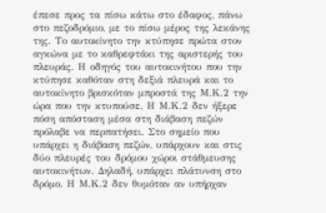έπεσε προς τα πίσω κάτω στο έδαφος, πάνω στο πεζοδρόμιο, με το πίσω μέρος της λεκάνης της. Το αυτοκίνητο την κτύπησε πρώτα στον αγκώνα με το καθρεφτάκι της αριστερής του πλευράς. Η οδηγός του αυτοκινήτου που την κτύπησε καθόταν στη δεξιά πλευρά και το αυτοκίνητο βρισκόταν μπροστά της Μ.Κ.2 την ώρα που την κτυπούσε. Η Μ.Κ.2 δεν ήξερε πόση απόσταση μέσα στη διάβαση πεζών πρόλαβε να περπατήσει. Στο σημείο που υπάρχει η διάβαση πεζών, υπάρχουν και στις δύο πλευρές του δρόμου χώροι στάθμευσης αυτοκινήτων. Δηλαδή, υπάρχει πλάτυνση στο δρόμο. Η Μ.Κ.2 δεν θυμόταν αν υπήρχαν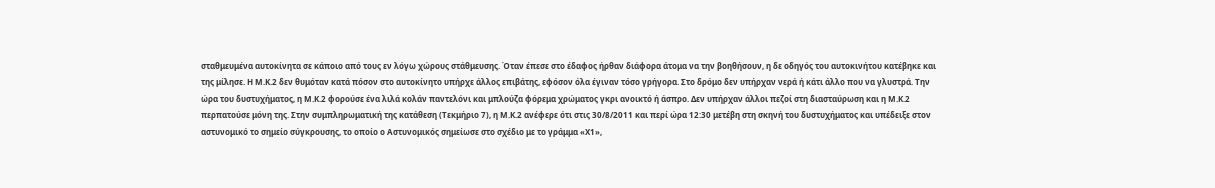σταθμευμένα αυτοκίνητα σε κάποιο από τους εν λόγω χώρους στάθμευσης. Όταν έπεσε στο έδαφος ήρθαν διάφορα άτομα να την βοηθήσουν, η δε οδηγός του αυτοκινήτου κατέβηκε και της μίλησε. Η Μ.Κ.2 δεν θυμόταν κατά πόσον στο αυτοκίνητο υπήρχε άλλος επιβάτης, εφόσον όλα έγιναν τόσο γρήγορα. Στο δρόμο δεν υπήρχαν νερά ή κάτι άλλο που να γλυστρά. Την ώρα του δυστυχήματος, η Μ.Κ.2 φορούσε ένα λιλά κολάν παντελόνι και μπλούζα φόρεμα χρώματος γκρι ανοικτό ή άσπρο. Δεν υπήρχαν άλλοι πεζοί στη διασταύρωση και η Μ.Κ.2 περπατούσε μόνη της. Στην συμπληρωματική της κατάθεση (Τεκμήριο 7), η Μ.Κ.2 ανέφερε ότι στις 30/8/2011 και περί ώρα 12:30 μετέβη στη σκηνή του δυστυχήματος και υπέδειξε στον αστυνομικό το σημείο σύγκρουσης, το οποίο ο Αστυνομικός σημείωσε στο σχέδιο με το γράμμα «Χ1»,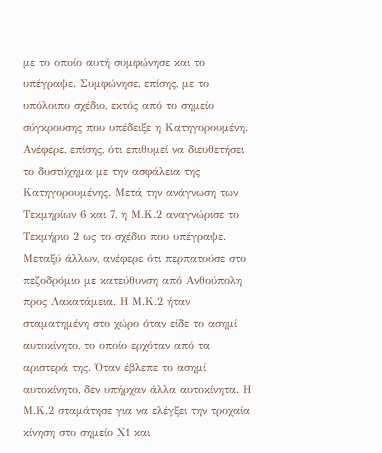με το οποίο αυτή συμφώνησε και το υπέγραψε. Συμφώνησε, επίσης, με το υπόλοιπο σχέδιο, εκτός από το σημείο σύγκρουσης που υπέδειξε η Κατηγορουμένη. Ανέφερε, επίσης, ότι επιθυμεί να διευθετήσει το δυστύχημα με την ασφάλεια της Κατηγορουμένης. Μετά την ανάγνωση των Τεκμηρίων 6 και 7, η Μ.Κ.2 αναγνώρισε το Τεκμήριο 2 ως το σχέδιο που υπέγραψε. Μεταξύ άλλων, ανέφερε ότι περπατούσε στο πεζοδρόμιο με κατεύθυνση από Ανθούπολη προς Λακατάμεια. Η Μ.Κ.2 ήταν σταματημένη στο χώρο όταν είδε το ασημί αυτοκίνητο, το οποίο ερχόταν από τα αριστερά της. Όταν έβλεπε το ασημί αυτοκίνητο, δεν υπήρχαν άλλα αυτοκίνητα. Η Μ.Κ.2 σταμάτησε για να ελέγξει την τροχαία κίνηση στο σημείο Χ1 και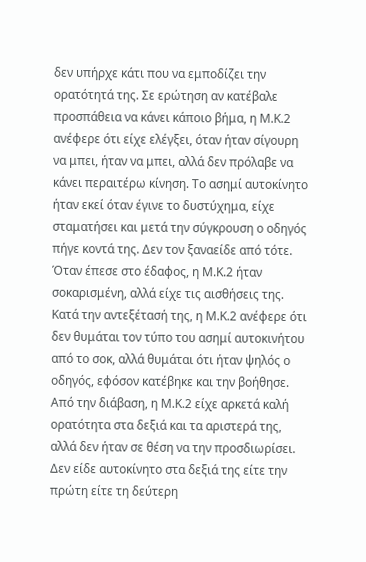δεν υπήρχε κάτι που να εμποδίζει την ορατότητά της. Σε ερώτηση αν κατέβαλε προσπάθεια να κάνει κάποιο βήμα, η Μ.Κ.2 ανέφερε ότι είχε ελέγξει, όταν ήταν σίγουρη να μπει, ήταν να μπει, αλλά δεν πρόλαβε να κάνει περαιτέρω κίνηση. Το ασημί αυτοκίνητο ήταν εκεί όταν έγινε το δυστύχημα, είχε σταματήσει και μετά την σύγκρουση ο οδηγός πήγε κοντά της. Δεν τον ξαναείδε από τότε. Όταν έπεσε στο έδαφος, η Μ.Κ.2 ήταν σοκαρισμένη, αλλά είχε τις αισθήσεις της. Κατά την αντεξέτασή της, η Μ.Κ.2 ανέφερε ότι δεν θυμάται τον τύπο του ασημί αυτοκινήτου από το σοκ, αλλά θυμάται ότι ήταν ψηλός ο οδηγός, εφόσον κατέβηκε και την βοήθησε. Από την διάβαση, η Μ.Κ.2 είχε αρκετά καλή ορατότητα στα δεξιά και τα αριστερά της, αλλά δεν ήταν σε θέση να την προσδιωρίσει. Δεν είδε αυτοκίνητο στα δεξιά της είτε την πρώτη είτε τη δεύτερη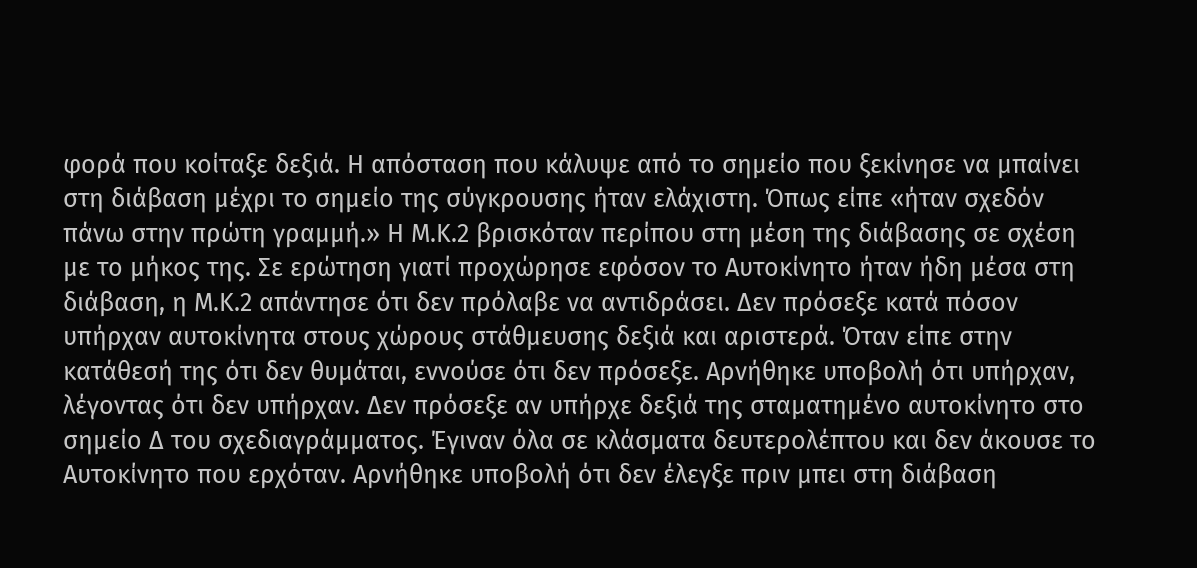φορά που κοίταξε δεξιά. Η απόσταση που κάλυψε από το σημείο που ξεκίνησε να μπαίνει στη διάβαση μέχρι το σημείο της σύγκρουσης ήταν ελάχιστη. Όπως είπε «ήταν σχεδόν πάνω στην πρώτη γραμμή.» Η Μ.Κ.2 βρισκόταν περίπου στη μέση της διάβασης σε σχέση με το μήκος της. Σε ερώτηση γιατί προχώρησε εφόσον το Αυτοκίνητο ήταν ήδη μέσα στη διάβαση, η Μ.Κ.2 απάντησε ότι δεν πρόλαβε να αντιδράσει. Δεν πρόσεξε κατά πόσον υπήρχαν αυτοκίνητα στους χώρους στάθμευσης δεξιά και αριστερά. Όταν είπε στην κατάθεσή της ότι δεν θυμάται, εννούσε ότι δεν πρόσεξε. Αρνήθηκε υποβολή ότι υπήρχαν, λέγοντας ότι δεν υπήρχαν. Δεν πρόσεξε αν υπήρχε δεξιά της σταματημένο αυτοκίνητο στο σημείο Δ του σχεδιαγράμματος. Έγιναν όλα σε κλάσματα δευτερολέπτου και δεν άκουσε το Αυτοκίνητο που ερχόταν. Αρνήθηκε υποβολή ότι δεν έλεγξε πριν μπει στη διάβαση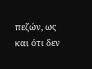πεζών, ως και ότι δεν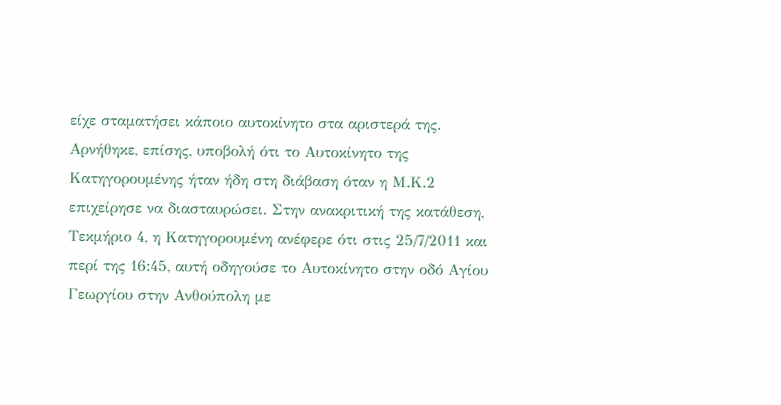είχε σταματήσει κάποιο αυτοκίνητο στα αριστερά της. Αρνήθηκε, επίσης, υποβολή ότι το Αυτοκίνητο της Κατηγορουμένης ήταν ήδη στη διάβαση όταν η Μ.Κ.2 επιχείρησε να διασταυρώσει. Στην ανακριτική της κατάθεση, Τεκμήριο 4, η Κατηγορουμένη ανέφερε ότι στις 25/7/2011 και περί της 16:45, αυτή οδηγούσε το Αυτοκίνητο στην οδό Αγίου Γεωργίου στην Ανθούπολη με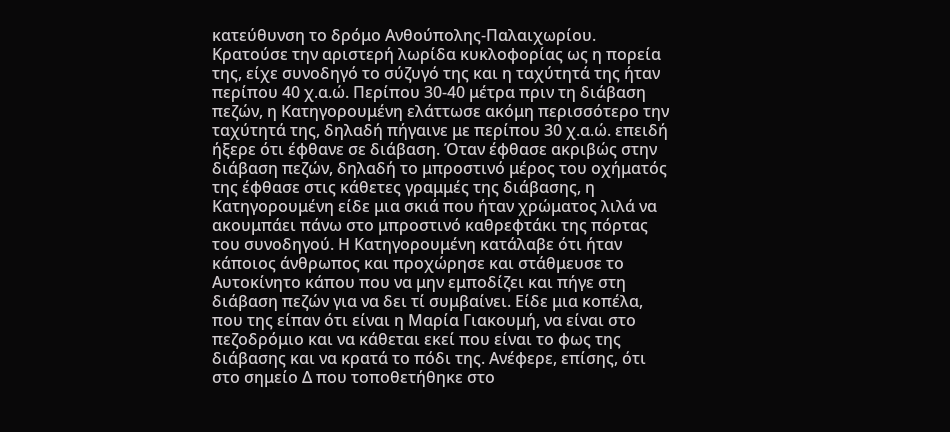κατεύθυνση το δρόμο Ανθούπολης-Παλαιχωρίου. Κρατούσε την αριστερή λωρίδα κυκλοφορίας ως η πορεία της, είχε συνοδηγό το σύζυγό της και η ταχύτητά της ήταν περίπου 40 χ.α.ώ. Περίπου 30-40 μέτρα πριν τη διάβαση πεζών, η Κατηγορουμένη ελάττωσε ακόμη περισσότερο την ταχύτητά της, δηλαδή πήγαινε με περίπου 30 χ.α.ώ. επειδή ήξερε ότι έφθανε σε διάβαση. Όταν έφθασε ακριβώς στην διάβαση πεζών, δηλαδή το μπροστινό μέρος του οχήματός της έφθασε στις κάθετες γραμμές της διάβασης, η Κατηγορουμένη είδε μια σκιά που ήταν χρώματος λιλά να ακουμπάει πάνω στο μπροστινό καθρεφτάκι της πόρτας του συνοδηγού. Η Κατηγορουμένη κατάλαβε ότι ήταν κάποιος άνθρωπος και προχώρησε και στάθμευσε το Αυτοκίνητο κάπου που να μην εμποδίζει και πήγε στη διάβαση πεζών για να δει τί συμβαίνει. Είδε μια κοπέλα, που της είπαν ότι είναι η Μαρία Γιακουμή, να είναι στο πεζοδρόμιο και να κάθεται εκεί που είναι το φως της διάβασης και να κρατά το πόδι της. Ανέφερε, επίσης, ότι στο σημείο Δ που τοποθετήθηκε στο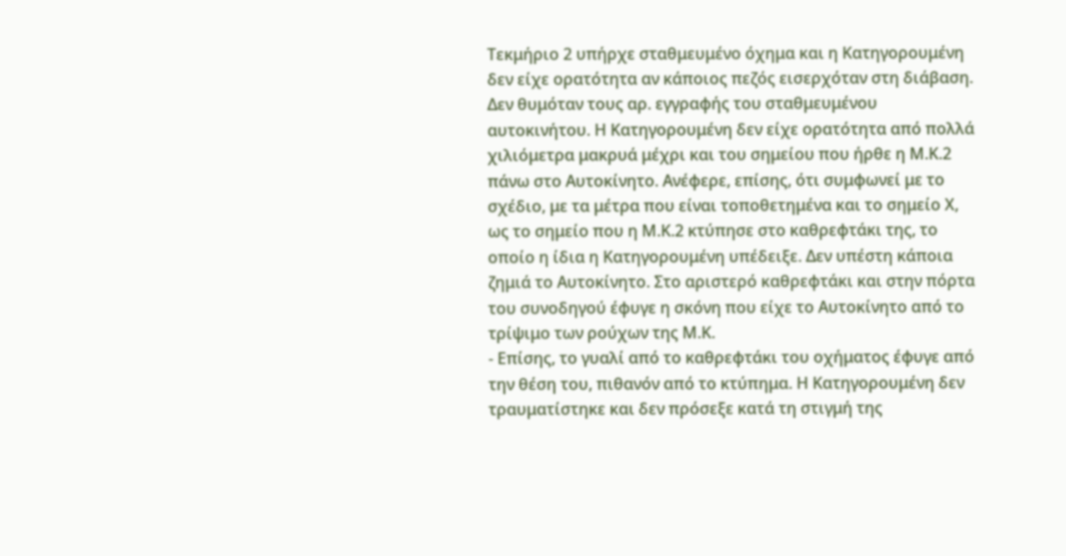Τεκμήριο 2 υπήρχε σταθμευμένο όχημα και η Κατηγορουμένη δεν είχε ορατότητα αν κάποιος πεζός εισερχόταν στη διάβαση. Δεν θυμόταν τους αρ. εγγραφής του σταθμευμένου αυτοκινήτου. Η Κατηγορουμένη δεν είχε ορατότητα από πολλά χιλιόμετρα μακρυά μέχρι και του σημείου που ήρθε η Μ.Κ.2 πάνω στο Αυτοκίνητο. Ανέφερε, επίσης, ότι συμφωνεί με το σχέδιο, με τα μέτρα που είναι τοποθετημένα και το σημείο Χ, ως το σημείο που η Μ.Κ.2 κτύπησε στο καθρεφτάκι της, το οποίο η ίδια η Κατηγορουμένη υπέδειξε. Δεν υπέστη κάποια ζημιά το Αυτοκίνητο. Στο αριστερό καθρεφτάκι και στην πόρτα του συνοδηγού έφυγε η σκόνη που είχε το Αυτοκίνητο από το τρίψιμο των ρούχων της Μ.Κ.
- Επίσης, το γυαλί από το καθρεφτάκι του οχήματος έφυγε από την θέση του, πιθανόν από το κτύπημα. Η Κατηγορουμένη δεν τραυματίστηκε και δεν πρόσεξε κατά τη στιγμή της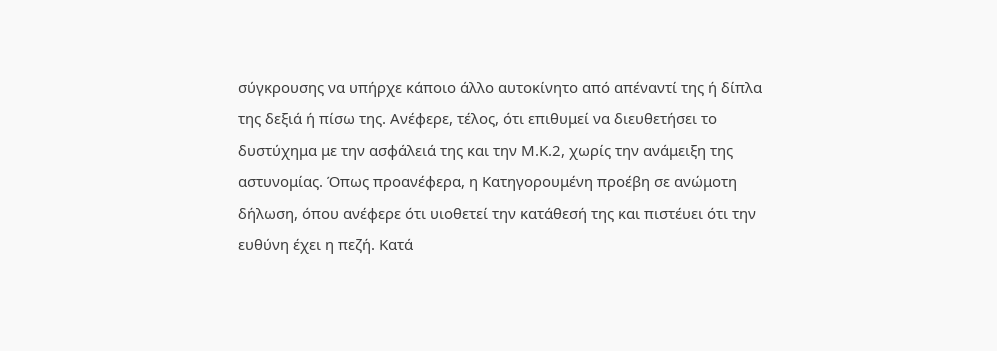σύγκρουσης να υπήρχε κάποιο άλλο αυτοκίνητο από απέναντί της ή δίπλα της δεξιά ή πίσω της. Ανέφερε, τέλος, ότι επιθυμεί να διευθετήσει το δυστύχημα με την ασφάλειά της και την Μ.Κ.2, χωρίς την ανάμειξη της αστυνομίας. Όπως προανέφερα, η Κατηγορουμένη προέβη σε ανώμοτη δήλωση, όπου ανέφερε ότι υιοθετεί την κατάθεσή της και πιστέυει ότι την ευθύνη έχει η πεζή. Κατά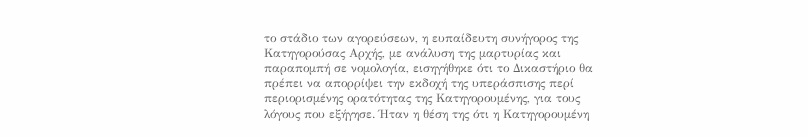το στάδιο των αγορεύσεων, η ευπαίδευτη συνήγορος της Κατηγορούσας Αρχής, με ανάλυση της μαρτυρίας και παραπομπή σε νομολογία, εισηγήθηκε ότι το Δικαστήριο θα πρέπει να απορρίψει την εκδοχή της υπεράσπισης περί περιορισμένης ορατότητας της Κατηγορουμένης, για τους λόγους που εξήγησε. Ήταν η θέση της ότι η Κατηγορουμένη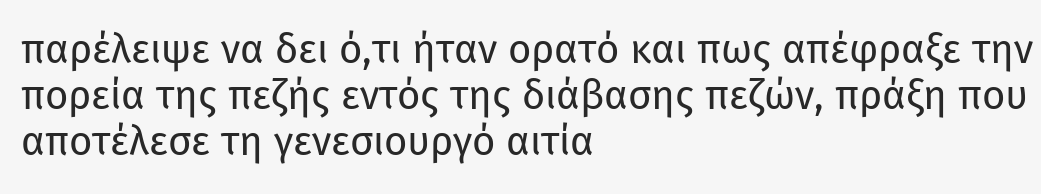παρέλειψε να δει ό,τι ήταν ορατό και πως απέφραξε την πορεία της πεζής εντός της διάβασης πεζών, πράξη που αποτέλεσε τη γενεσιουργό αιτία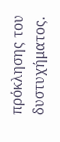πρόκλησης του δυστυχήματος.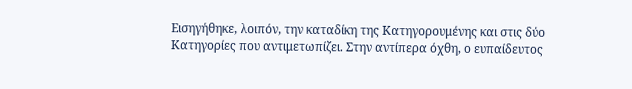Εισηγήθηκε, λοιπόν, την καταδίκη της Κατηγορουμένης και στις δύο Κατηγορίες που αντιμετωπίζει. Στην αντίπερα όχθη, ο ευπαίδευτος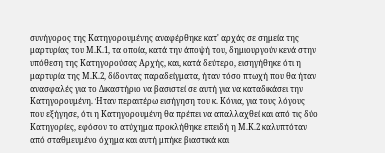συνήγορος της Κατηγορουμένης αναφέρθηκε κατ' αρχάς σε σημεία της μαρτυρίας του Μ.Κ.1, τα οποία, κατά την άποψή του, δημιουργούν κενά στην υπόθεση της Κατηγορούσας Αρχής, και, κατά δεύτερο, εισηγήθηκε ότι η μαρτυρία της Μ.Κ.2, δίδοντας παραδείγματα, ήταν τόσο πτωχή που θα ήταν ανασφαλές για το Δικαστήριο να βασιστεί σε αυτή για να καταδικάσει την Κατηγορουμένη. Ήταν περαιτέρω εισήγηση του κ. Κόνια, για τους λόγους που εξήγησε, ότι η Κατηγορουμένη θα πρέπει να απαλλαχθεί και από τις δύο Κατηγορίες, εφόσον το ατύχημα προκλήθηκε επειδή η Μ.Κ.2 καλυπτόταν από σταθμευμένο όχημα και αυτή μπήκε βιαστικά και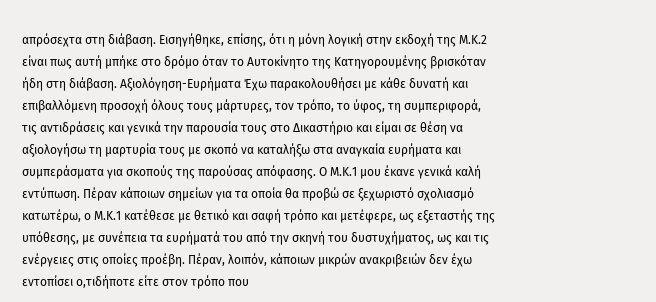απρόσεχτα στη διάβαση. Εισηγήθηκε, επίσης, ότι η μόνη λογική στην εκδοχή της Μ.Κ.2 είναι πως αυτή μπήκε στο δρόμο όταν το Αυτοκίνητο της Κατηγορουμένης βρισκόταν ήδη στη διάβαση. Αξιολόγηση-Ευρήματα Έχω παρακολουθήσει με κάθε δυνατή και επιβαλλόμενη προσοχή όλους τους μάρτυρες, τον τρόπο, το ύφος, τη συμπεριφορά, τις αντιδράσεις και γενικά την παρουσία τους στο Δικαστήριο και είμαι σε θέση να αξιολογήσω τη μαρτυρία τους με σκοπό να καταλήξω στα αναγκαία ευρήματα και συμπεράσματα για σκοπούς της παρούσας απόφασης. Ο Μ.Κ.1 μου έκανε γενικά καλή εντύπωση. Πέραν κάποιων σημείων για τα οποία θα προβώ σε ξεχωριστό σχολιασμό κατωτέρω, ο Μ.Κ.1 κατέθεσε με θετικό και σαφή τρόπο και μετέφερε, ως εξεταστής της υπόθεσης, με συνέπεια τα ευρήματά του από την σκηνή του δυστυχήματος, ως και τις ενέργειες στις οποίες προέβη. Πέραν, λοιπόν, κάποιων μικρών ανακριβειών δεν έχω εντοπίσει ο,τιδήποτε είτε στον τρόπο που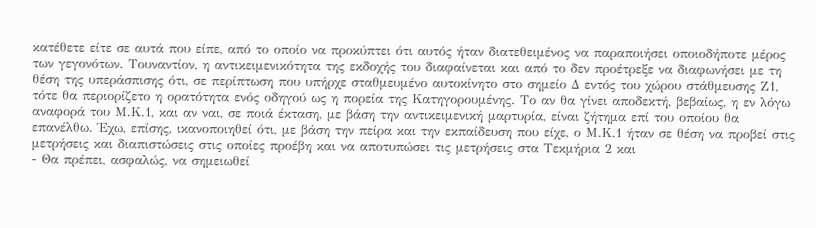κατέθετε είτε σε αυτά που είπε, από το οποίο να προκύπτει ότι αυτός ήταν διατεθειμένος να παραποιήσει οποιοδήποτε μέρος των γεγονότων. Τουναντίον, η αντικειμενικότητα της εκδοχής του διαφαίνεται και από το δεν προέτρεξε να διαφωνήσει με τη θέση της υπεράσπισης ότι, σε περίπτωση που υπήρχε σταθμευμένο αυτοκίνητο στο σημείο Δ εντός του χώρου στάθμευσης Ζ1, τότε θα περιορίζετο η ορατότητα ενός οδηγού ως η πορεία της Κατηγορουμένης. Το αν θα γίνει αποδεκτή, βεβαίως, η εν λόγω αναφορά του Μ.Κ.1, και αν ναι, σε ποιά έκταση, με βάση την αντικειμενική μαρτυρία, είναι ζήτημα επί του οποίου θα επανέλθω. Έχω, επίσης, ικανοποιηθεί ότι, με βάση την πείρα και την εκπαίδευση που είχε, ο Μ.Κ.1 ήταν σε θέση να προβεί στις μετρήσεις και διαπιστώσεις στις οποίες προέβη και να αποτυπώσει τις μετρήσεις στα Τεκμήρια 2 και
- Θα πρέπει, ασφαλώς, να σημειωθεί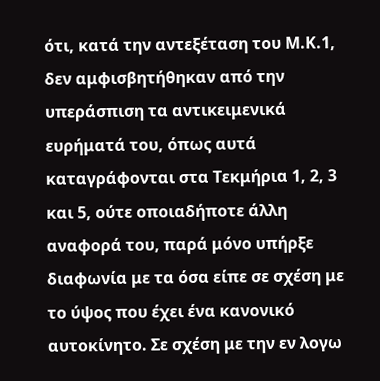ότι, κατά την αντεξέταση του Μ.Κ.1, δεν αμφισβητήθηκαν από την υπεράσπιση τα αντικειμενικά ευρήματά του, όπως αυτά καταγράφονται στα Τεκμήρια 1, 2, 3 και 5, ούτε οποιαδήποτε άλλη αναφορά του, παρά μόνο υπήρξε διαφωνία με τα όσα είπε σε σχέση με το ύψος που έχει ένα κανονικό αυτοκίνητο. Σε σχέση με την εν λογω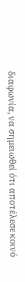διαφωνία, να σημειωθεί ότι αποτέλεσε κοινό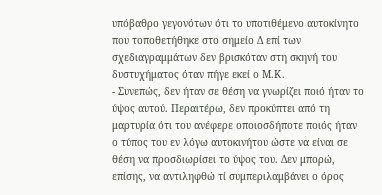υπόβαθρο γεγονότων ότι το υποτιθέμενο αυτοκίνητο που τοποθετήθηκε στο σημείο Δ επί των σχεδιαγραμμάτων δεν βρισκόταν στη σκηνή του δυστυχήματος όταν πήγε εκεί ο Μ.Κ.
- Συνεπώς, δεν ήταν σε θέση να γνωρίζει ποιό ήταν το ύψος αυτού. Περαιτέρω, δεν προκύπτει από τη μαρτυρία ότι του ανέφερε οποιοσδήποτε ποιός ήταν ο τύπος του εν λόγω αυτοκινήτου ώστε να είναι σε θέση να προσδιωρίσει το ύψος του. Δεν μπορώ, επίσης, να αντιληφθώ τί συμπεριλαμβάνει ο όρος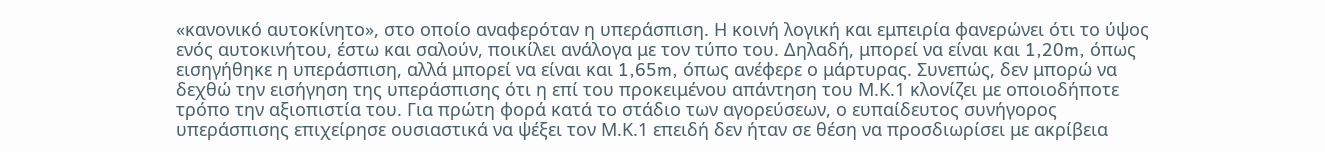«κανονικό αυτοκίνητο», στο οποίο αναφερόταν η υπεράσπιση. Η κοινή λογική και εμπειρία φανερώνει ότι το ύψος ενός αυτοκινήτου, έστω και σαλούν, ποικίλει ανάλογα με τον τύπο του. Δηλαδή, μπορεί να είναι και 1,20m, όπως εισηγήθηκε η υπεράσπιση, αλλά μπορεί να είναι και 1,65m, όπως ανέφερε ο μάρτυρας. Συνεπώς, δεν μπορώ να δεχθώ την εισήγηση της υπεράσπισης ότι η επί του προκειμένου απάντηση του Μ.Κ.1 κλονίζει με οποιοδήποτε τρόπο την αξιοπιστία του. Για πρώτη φορά κατά το στάδιο των αγορεύσεων, ο ευπαίδευτος συνήγορος υπεράσπισης επιχείρησε ουσιαστικά να ψέξει τον Μ.Κ.1 επειδή δεν ήταν σε θέση να προσδιωρίσει με ακρίβεια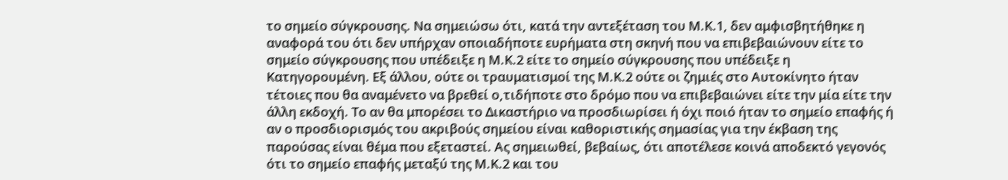το σημείο σύγκρουσης. Να σημειώσω ότι, κατά την αντεξέταση του Μ.Κ.1, δεν αμφισβητήθηκε η αναφορά του ότι δεν υπήρχαν οποιαδήποτε ευρήματα στη σκηνή που να επιβεβαιώνουν είτε το σημείο σύγκρουσης που υπέδειξε η Μ.Κ.2 είτε το σημείο σύγκρουσης που υπέδειξε η Κατηγορουμένη. Εξ άλλου, ούτε οι τραυματισμοί της Μ.Κ.2 ούτε οι ζημιές στο Αυτοκίνητο ήταν τέτοιες που θα αναμένετο να βρεθεί ο,τιδήποτε στο δρόμο που να επιβεβαιώνει είτε την μία είτε την άλλη εκδοχή. Το αν θα μπορέσει το Δικαστήριο να προσδιωρίσει ή όχι ποιό ήταν το σημείο επαφής ή αν ο προσδιορισμός του ακριβούς σημείου είναι καθοριστικής σημασίας για την έκβαση της παρούσας είναι θέμα που εξεταστεί. Ας σημειωθεί, βεβαίως, ότι αποτέλεσε κοινά αποδεκτό γεγονός ότι το σημείο επαφής μεταξύ της Μ.Κ.2 και του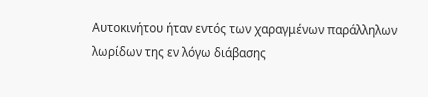Αυτοκινήτου ήταν εντός των χαραγμένων παράλληλων λωρίδων της εν λόγω διάβασης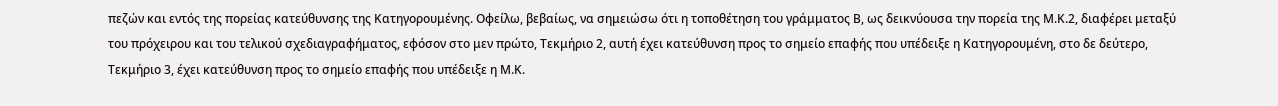πεζών και εντός της πορείας κατεύθυνσης της Κατηγορουμένης. Οφείλω, βεβαίως, να σημειώσω ότι η τοποθέτηση του γράμματος Β, ως δεικνύουσα την πορεία της Μ.Κ.2, διαφέρει μεταξύ του πρόχειρου και του τελικού σχεδιαγραφήματος, εφόσον στο μεν πρώτο, Τεκμήριο 2, αυτή έχει κατεύθυνση προς το σημείο επαφής που υπέδειξε η Κατηγορουμένη, στο δε δεύτερο, Τεκμήριο 3, έχει κατεύθυνση προς το σημείο επαφής που υπέδειξε η Μ.Κ.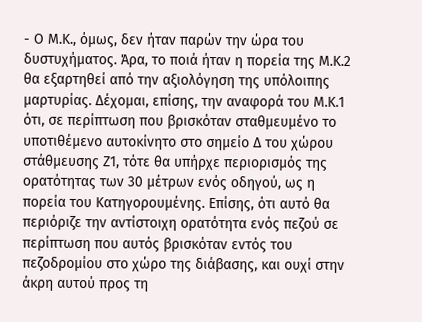- Ο Μ.Κ., όμως, δεν ήταν παρών την ώρα του δυστυχήματος. Άρα, το ποιά ήταν η πορεία της Μ.Κ.2 θα εξαρτηθεί από την αξιολόγηση της υπόλοιπης μαρτυρίας. Δέχομαι, επίσης, την αναφορά του Μ.Κ.1 ότι, σε περίπτωση που βρισκόταν σταθμευμένο το υποτιθέμενο αυτοκίνητο στο σημείο Δ του χώρου στάθμευσης Ζ1, τότε θα υπήρχε περιορισμός της ορατότητας των 30 μέτρων ενός οδηγού, ως η πορεία του Κατηγορουμένης. Επίσης, ότι αυτό θα περιόριζε την αντίστοιχη ορατότητα ενός πεζού σε περίπτωση που αυτός βρισκόταν εντός του πεζοδρομίου στο χώρο της διάβασης, και ουχί στην άκρη αυτού προς τη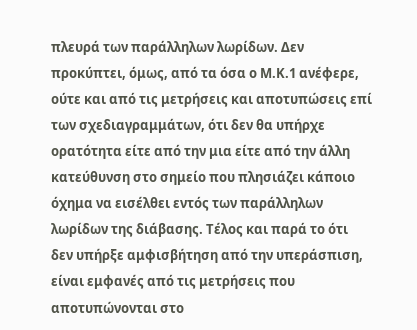πλευρά των παράλληλων λωρίδων. Δεν προκύπτει, όμως, από τα όσα ο Μ.Κ.1 ανέφερε, ούτε και από τις μετρήσεις και αποτυπώσεις επί των σχεδιαγραμμάτων, ότι δεν θα υπήρχε ορατότητα είτε από την μια είτε από την άλλη κατεύθυνση στο σημείο που πλησιάζει κάποιο όχημα να εισέλθει εντός των παράλληλων λωρίδων της διάβασης. Τέλος και παρά το ότι δεν υπήρξε αμφισβήτηση από την υπεράσπιση, είναι εμφανές από τις μετρήσεις που αποτυπώνονται στο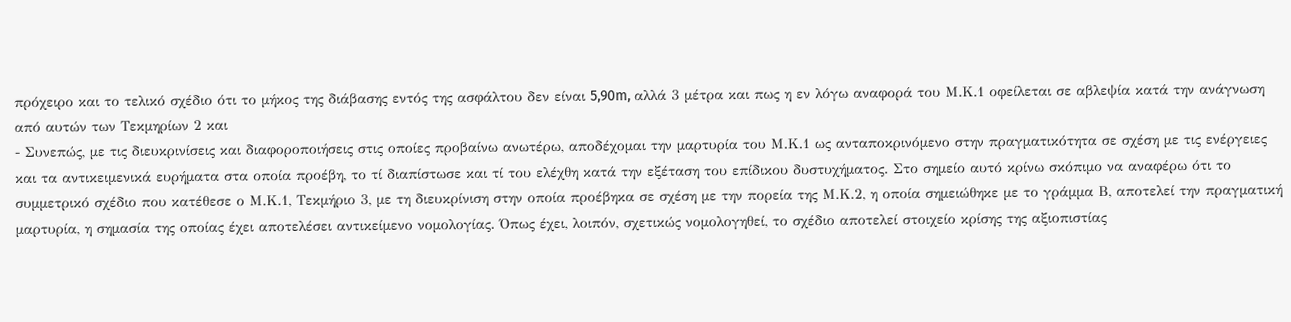πρόχειρο και το τελικό σχέδιο ότι το μήκος της διάβασης εντός της ασφάλτου δεν είναι 5,90m, αλλά 3 μέτρα και πως η εν λόγω αναφορά του Μ.Κ.1 οφείλεται σε αβλεψία κατά την ανάγνωση από αυτών των Τεκμηρίων 2 και
- Συνεπώς, με τις διευκρινίσεις και διαφοροποιήσεις στις οποίες προβαίνω ανωτέρω, αποδέχομαι την μαρτυρία του Μ.Κ.1 ως ανταποκρινόμενο στην πραγματικότητα σε σχέση με τις ενέργειες και τα αντικειμενικά ευρήματα στα οποία προέβη, το τί διαπίστωσε και τί του ελέχθη κατά την εξέταση του επίδικου δυστυχήματος. Στο σημείο αυτό κρίνω σκόπιμο να αναφέρω ότι το συμμετρικό σχέδιο που κατέθεσε ο Μ.Κ.1, Τεκμήριο 3, με τη διευκρίνιση στην οποία προέβηκα σε σχέση με την πορεία της Μ.Κ.2, η οποία σημειώθηκε με το γράμμα Β, αποτελεί την πραγματική μαρτυρία, η σημασία της οποίας έχει αποτελέσει αντικείμενο νομολογίας. Όπως έχει, λοιπόν, σχετικώς νομολογηθεί, το σχέδιο αποτελεί στοιχείο κρίσης της αξιοπιστίας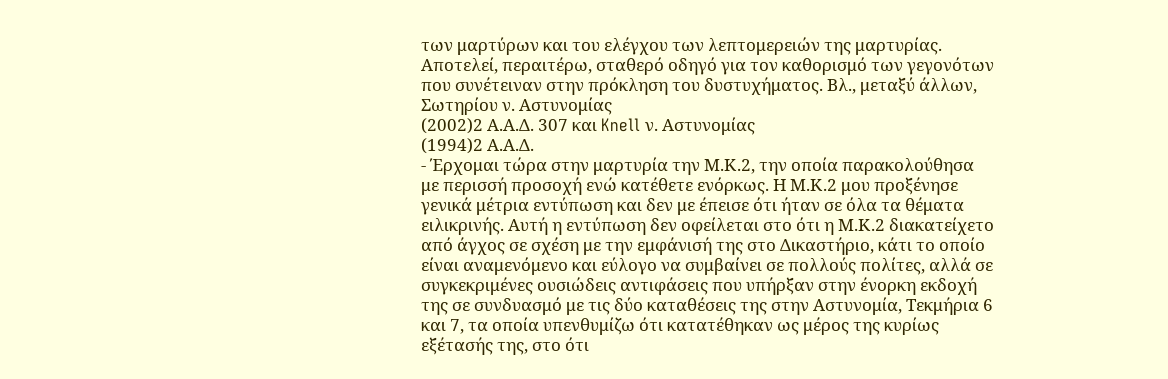των μαρτύρων και του ελέγχου των λεπτομερειών της μαρτυρίας. Αποτελεί, περαιτέρω, σταθερό οδηγό για τον καθορισμό των γεγονότων που συνέτειναν στην πρόκληση του δυστυχήματος. Βλ., μεταξύ άλλων, Σωτηρίου ν. Αστυνομίας
(2002)2 Α.Α.Δ. 307 και Knell ν. Αστυνομίας
(1994)2 Α.Α.Δ.
- Έρχομαι τώρα στην μαρτυρία την Μ.Κ.2, την οποία παρακολούθησα με περισσή προσοχή ενώ κατέθετε ενόρκως. Η Μ.Κ.2 μου προξένησε γενικά μέτρια εντύπωση και δεν με έπεισε ότι ήταν σε όλα τα θέματα ειλικρινής. Αυτή η εντύπωση δεν οφείλεται στο ότι η Μ.Κ.2 διακατείχετο από άγχος σε σχέση με την εμφάνισή της στο Δικαστήριο, κάτι το οποίο είναι αναμενόμενο και εύλογο να συμβαίνει σε πολλούς πολίτες, αλλά σε συγκεκριμένες ουσιώδεις αντιφάσεις που υπήρξαν στην ένορκη εκδοχή της σε συνδυασμό με τις δύο καταθέσεις της στην Αστυνομία, Τεκμήρια 6 και 7, τα οποία υπενθυμίζω ότι κατατέθηκαν ως μέρος της κυρίως εξέτασής της, στο ότι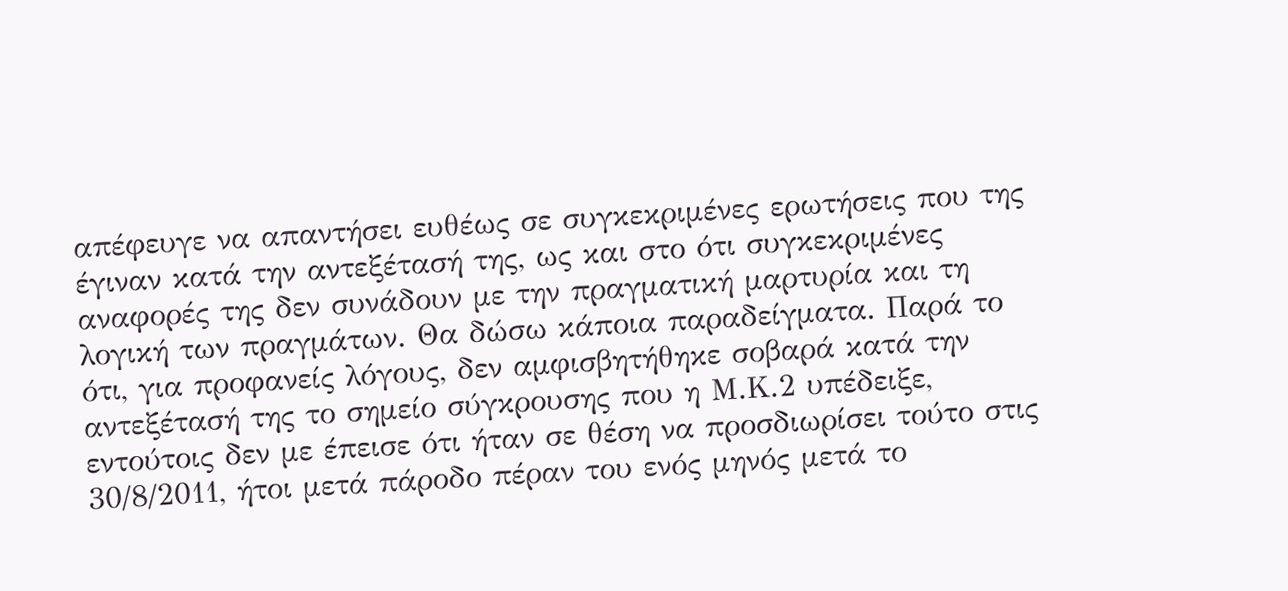απέφευγε να απαντήσει ευθέως σε συγκεκριμένες ερωτήσεις που της έγιναν κατά την αντεξέτασή της, ως και στο ότι συγκεκριμένες αναφορές της δεν συνάδουν με την πραγματική μαρτυρία και τη λογική των πραγμάτων. Θα δώσω κάποια παραδείγματα. Παρά το ότι, για προφανείς λόγους, δεν αμφισβητήθηκε σοβαρά κατά την αντεξέτασή της το σημείο σύγκρουσης που η Μ.Κ.2 υπέδειξε, εντούτοις δεν με έπεισε ότι ήταν σε θέση να προσδιωρίσει τούτο στις 30/8/2011, ήτοι μετά πάροδο πέραν του ενός μηνός μετά το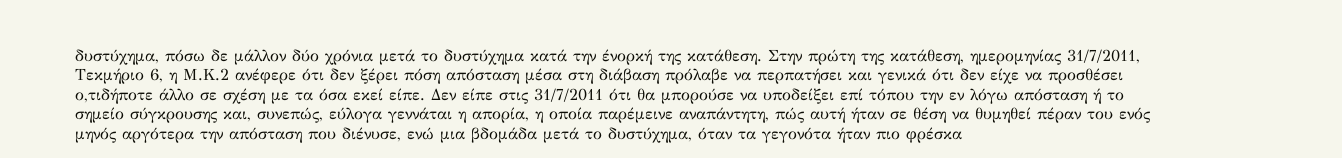δυστύχημα, πόσω δε μάλλον δύο χρόνια μετά το δυστύχημα κατά την ένορκή της κατάθεση. Στην πρώτη της κατάθεση, ημερομηνίας 31/7/2011, Τεκμήριο 6, η Μ.Κ.2 ανέφερε ότι δεν ξέρει πόση απόσταση μέσα στη διάβαση πρόλαβε να περπατήσει και γενικά ότι δεν είχε να προσθέσει ο,τιδήποτε άλλο σε σχέση με τα όσα εκεί είπε. Δεν είπε στις 31/7/2011 ότι θα μπορούσε να υποδείξει επί τόπου την εν λόγω απόσταση ή το σημείο σύγκρουσης και, συνεπώς, εύλογα γεννάται η απορία, η οποία παρέμεινε αναπάντητη, πώς αυτή ήταν σε θέση να θυμηθεί πέραν του ενός μηνός αργότερα την απόσταση που διένυσε, ενώ μια βδομάδα μετά το δυστύχημα, όταν τα γεγονότα ήταν πιο φρέσκα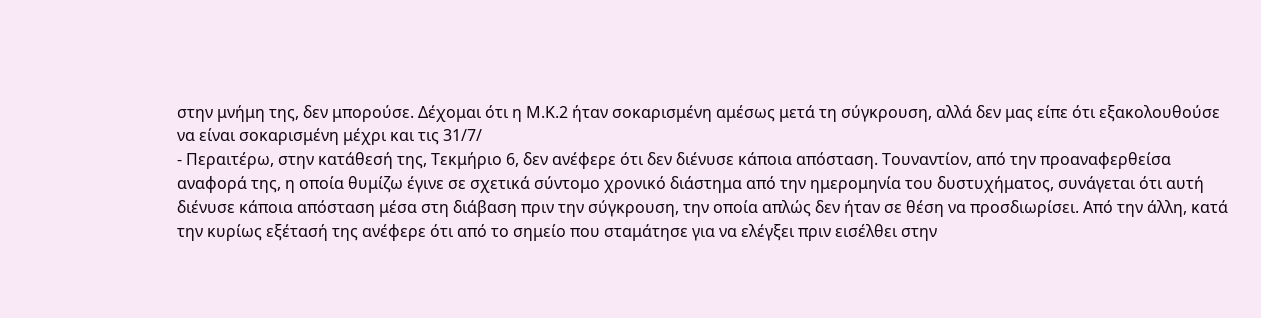στην μνήμη της, δεν μπορούσε. Δέχομαι ότι η Μ.Κ.2 ήταν σοκαρισμένη αμέσως μετά τη σύγκρουση, αλλά δεν μας είπε ότι εξακολουθούσε να είναι σοκαρισμένη μέχρι και τις 31/7/
- Περαιτέρω, στην κατάθεσή της, Τεκμήριο 6, δεν ανέφερε ότι δεν διένυσε κάποια απόσταση. Τουναντίον, από την προαναφερθείσα αναφορά της, η οποία θυμίζω έγινε σε σχετικά σύντομο χρονικό διάστημα από την ημερομηνία του δυστυχήματος, συνάγεται ότι αυτή διένυσε κάποια απόσταση μέσα στη διάβαση πριν την σύγκρουση, την οποία απλώς δεν ήταν σε θέση να προσδιωρίσει. Από την άλλη, κατά την κυρίως εξέτασή της ανέφερε ότι από το σημείο που σταμάτησε για να ελέγξει πριν εισέλθει στην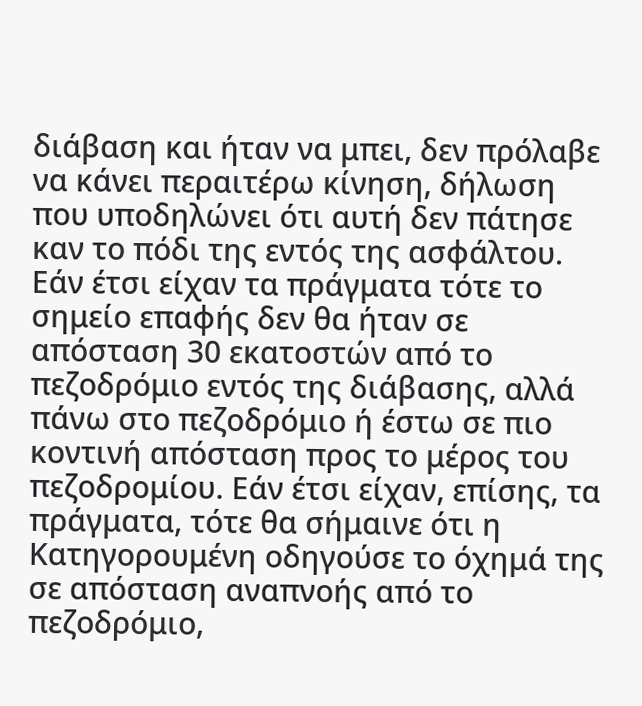διάβαση και ήταν να μπει, δεν πρόλαβε να κάνει περαιτέρω κίνηση, δήλωση που υποδηλώνει ότι αυτή δεν πάτησε καν το πόδι της εντός της ασφάλτου. Εάν έτσι είχαν τα πράγματα τότε το σημείο επαφής δεν θα ήταν σε απόσταση 30 εκατοστών από το πεζοδρόμιο εντός της διάβασης, αλλά πάνω στο πεζοδρόμιο ή έστω σε πιο κοντινή απόσταση προς το μέρος του πεζοδρομίου. Εάν έτσι είχαν, επίσης, τα πράγματα, τότε θα σήμαινε ότι η Κατηγορουμένη οδηγούσε το όχημά της σε απόσταση αναπνοής από το πεζοδρόμιο,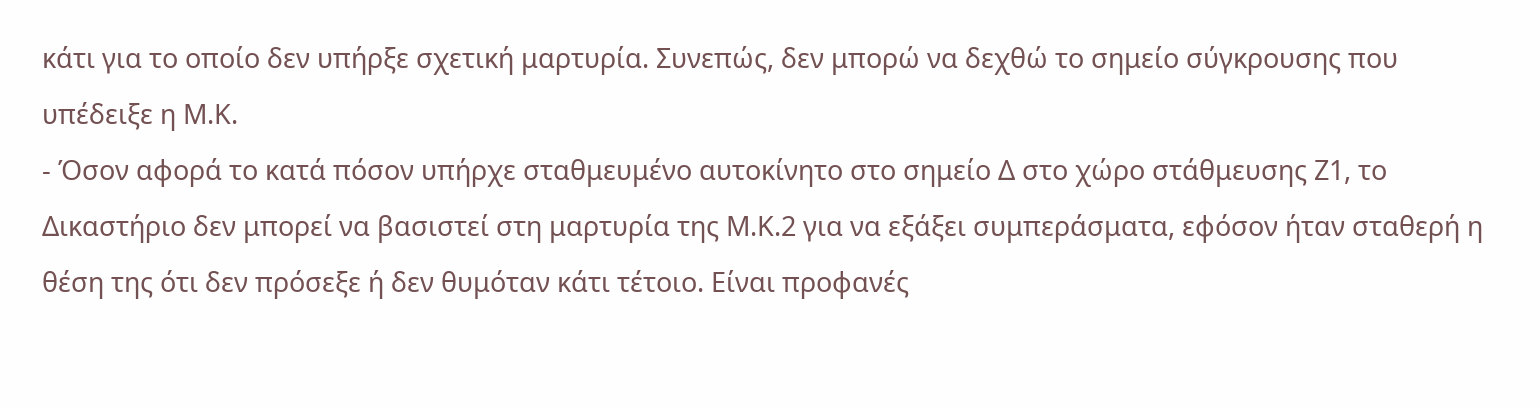κάτι για το οποίο δεν υπήρξε σχετική μαρτυρία. Συνεπώς, δεν μπορώ να δεχθώ το σημείο σύγκρουσης που υπέδειξε η Μ.Κ.
- Όσον αφορά το κατά πόσον υπήρχε σταθμευμένο αυτοκίνητο στο σημείο Δ στο χώρο στάθμευσης Ζ1, το Δικαστήριο δεν μπορεί να βασιστεί στη μαρτυρία της Μ.Κ.2 για να εξάξει συμπεράσματα, εφόσον ήταν σταθερή η θέση της ότι δεν πρόσεξε ή δεν θυμόταν κάτι τέτοιο. Είναι προφανές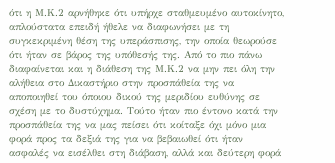ότι η Μ.Κ.2 αρνήθηκε ότι υπήρχε σταθμευμένο αυτοκίνητο, απλούστατα επειδή ήθελε να διαφωνήσει με τη συγκεκριμένη θέση της υπεράσπισης, την οποία θεωρούσε ότι ήταν σε βάρος της υπόθεσής της. Από το πιο πάνω διαφαίνεται και η διάθεση της Μ.Κ.2 να μην πει όλη την αλήθεια στο Δικαστήριο στην προσπάθεία της να αποποιηθεί του όποιου δικού της μεριδίου ευθύνης σε σχέση με το δυστύχημα. Τούτο ήταν πιο έντονο κατά την προσπάθεία της να μας πείσει ότι κοίταξε όχι μόνο μια φορά προς τα δεξιά της για να βεβαιωθεί ότι ήταν ασφαλές να εισέλθει στη διάβαση, αλλά και δεύτερη φορά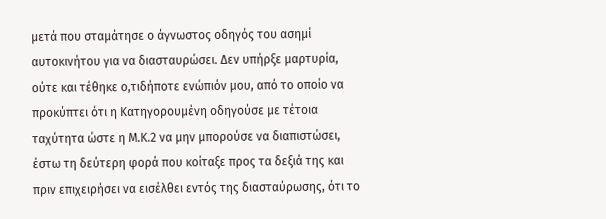μετά που σταμάτησε ο άγνωστος οδηγός του ασημί αυτοκινήτου για να διασταυρώσει. Δεν υπήρξε μαρτυρία, ούτε και τέθηκε ο,τιδήποτε ενώπιόν μου, από το οποίο να προκύπτει ότι η Κατηγορουμένη οδηγούσε με τέτοια ταχύτητα ώστε η Μ.Κ.2 να μην μπορούσε να διαπιστώσει, έστω τη δεύτερη φορά που κοίταξε προς τα δεξιά της και πριν επιχειρήσει να εισέλθει εντός της διασταύρωσης, ότι το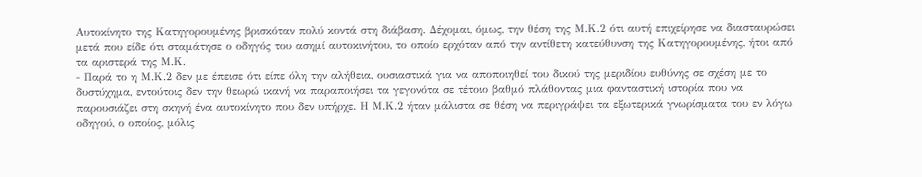Αυτοκίνητο της Κατηγορουμένης βρισκόταν πολύ κοντά στη διάβαση. Δέχομαι, όμως, την θέση της Μ.Κ.2 ότι αυτή επιχείρησε να διασταυρώσει μετά που είδε ότι σταμάτησε ο οδηγός του ασημί αυτοκινήτου, το οποίο ερχόταν από την αντίθετη κατεύθυνση της Κατηγορουμένης, ήτοι από τα αριστερά της Μ.Κ.
- Παρά το η Μ.Κ.2 δεν με έπεισε ότι είπε όλη την αλήθεια, ουσιαστικά για να αποποιηθεί του δικού της μεριδίου ευθύνης σε σχέση με το δυστύχημα, εντούτοις δεν την θεωρώ ικανή να παραποιήσει τα γεγονότα σε τέτοιο βαθμό πλάθοντας μια φανταστική ιστορία που να παρουσιάζει στη σκηνή ένα αυτοκίνητο που δεν υπήρχε. Η Μ.Κ.2 ήταν μάλιστα σε θέση να περιγράψει τα εξωτερικά γνωρίσματα του εν λόγω οδηγού, ο οποίος, μόλις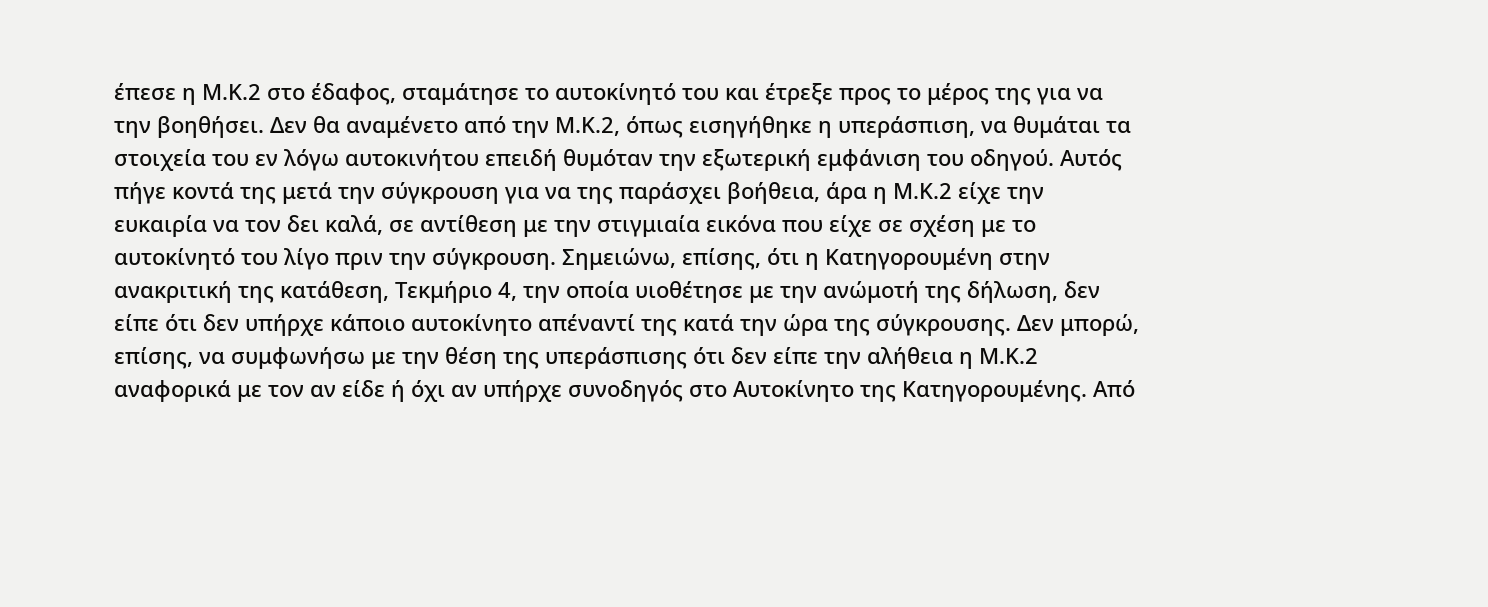έπεσε η Μ.Κ.2 στο έδαφος, σταμάτησε το αυτοκίνητό του και έτρεξε προς το μέρος της για να την βοηθήσει. Δεν θα αναμένετο από την Μ.Κ.2, όπως εισηγήθηκε η υπεράσπιση, να θυμάται τα στοιχεία του εν λόγω αυτοκινήτου επειδή θυμόταν την εξωτερική εμφάνιση του οδηγού. Αυτός πήγε κοντά της μετά την σύγκρουση για να της παράσχει βοήθεια, άρα η Μ.Κ.2 είχε την ευκαιρία να τον δει καλά, σε αντίθεση με την στιγμιαία εικόνα που είχε σε σχέση με το αυτοκίνητό του λίγο πριν την σύγκρουση. Σημειώνω, επίσης, ότι η Κατηγορουμένη στην ανακριτική της κατάθεση, Τεκμήριο 4, την οποία υιοθέτησε με την ανώμοτή της δήλωση, δεν είπε ότι δεν υπήρχε κάποιο αυτοκίνητο απέναντί της κατά την ώρα της σύγκρουσης. Δεν μπορώ, επίσης, να συμφωνήσω με την θέση της υπεράσπισης ότι δεν είπε την αλήθεια η Μ.Κ.2 αναφορικά με τον αν είδε ή όχι αν υπήρχε συνοδηγός στο Αυτοκίνητο της Κατηγορουμένης. Από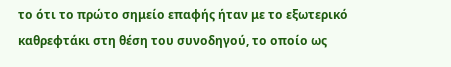το ότι το πρώτο σημείο επαφής ήταν με το εξωτερικό καθρεφτάκι στη θέση του συνοδηγού, το οποίο ως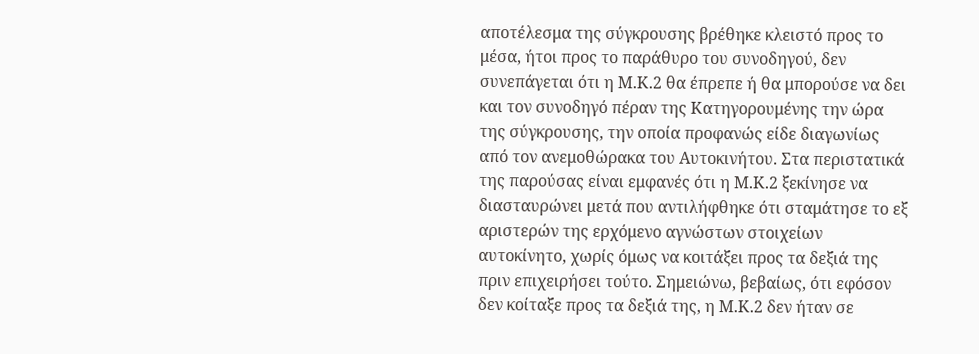αποτέλεσμα της σύγκρουσης βρέθηκε κλειστό προς το μέσα, ήτοι προς το παράθυρο του συνοδηγού, δεν συνεπάγεται ότι η Μ.Κ.2 θα έπρεπε ή θα μπορούσε να δει και τον συνοδηγό πέραν της Κατηγορουμένης την ώρα της σύγκρουσης, την οποία προφανώς είδε διαγωνίως από τον ανεμοθώρακα του Αυτοκινήτου. Στα περιστατικά της παρούσας είναι εμφανές ότι η Μ.Κ.2 ξεκίνησε να διασταυρώνει μετά που αντιλήφθηκε ότι σταμάτησε το εξ αριστερών της ερχόμενο αγνώστων στοιχείων αυτοκίνητο, χωρίς όμως να κοιτάξει προς τα δεξιά της πριν επιχειρήσει τούτο. Σημειώνω, βεβαίως, ότι εφόσον δεν κοίταξε προς τα δεξιά της, η Μ.Κ.2 δεν ήταν σε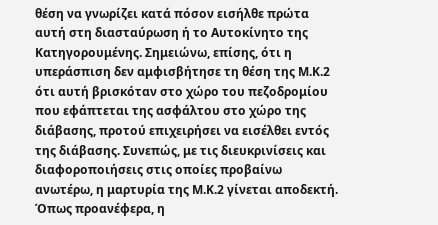θέση να γνωρίζει κατά πόσον εισήλθε πρώτα αυτή στη διασταύρωση ή το Αυτοκίνητο της Κατηγορουμένης. Σημειώνω, επίσης, ότι η υπεράσπιση δεν αμφισβήτησε τη θέση της Μ.Κ.2 ότι αυτή βρισκόταν στο χώρο του πεζοδρομίου που εφάπτεται της ασφάλτου στο χώρο της διάβασης, προτού επιχειρήσει να εισέλθει εντός της διάβασης. Συνεπώς, με τις διευκρινίσεις και διαφοροποιήσεις στις οποίες προβαίνω ανωτέρω, η μαρτυρία της Μ.Κ.2 γίνεται αποδεκτή. Όπως προανέφερα, η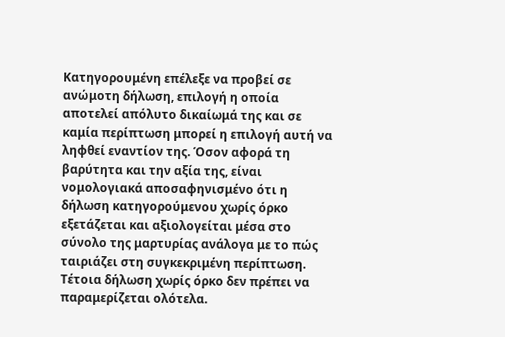Κατηγορουμένη επέλεξε να προβεί σε ανώμοτη δήλωση, επιλογή η οποία αποτελεί απόλυτο δικαίωμά της και σε καμία περίπτωση μπορεί η επιλογή αυτή να ληφθεί εναντίον της. Όσον αφορά τη βαρύτητα και την αξία της, είναι νομολογιακά αποσαφηνισμένο ότι η δήλωση κατηγορούμενου χωρίς όρκο εξετάζεται και αξιολογείται μέσα στο σύνολο της μαρτυρίας ανάλογα με το πώς ταιριάζει στη συγκεκριμένη περίπτωση. Τέτοια δήλωση χωρίς όρκο δεν πρέπει να παραμερίζεται ολότελα.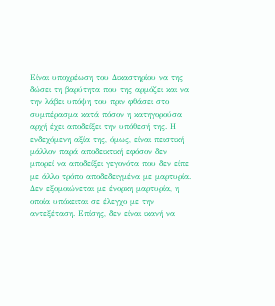Είναι υποχρέωση του Δικαστηρίου να της δώσει τη βαρύτητα που της αρμόζει και να την λάβει υπόψη του πριν φθάσει στο συμπέρασμα κατά πόσον η κατηγορούσα αρχή έχει αποδείξει την υπόθεσή της. Η ενδεχόμενη αξία της, όμως, είναι πειστική μάλλον παρά αποδεικτική εφόσον δεν μπορεί να αποδείξει γεγονότα που δεν είπε με άλλο τρόπο αποδεδειγμένα με μαρτυρία. Δεν εξομοιώνεται με ένορκη μαρτυρία, η οποία υπόκειται σε έλεγχο με την αντεξέταση. Επίσης, δεν είναι ικανή να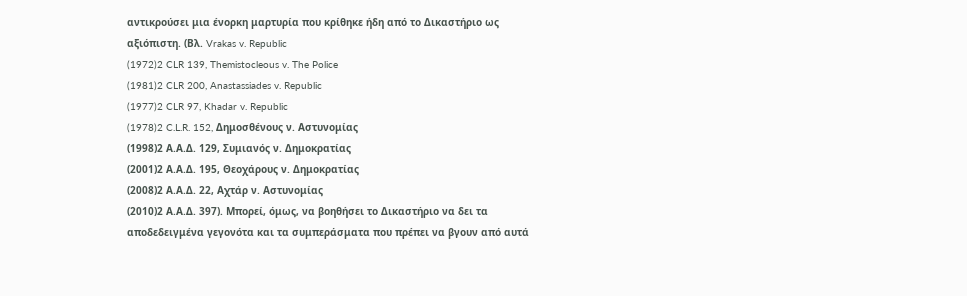αντικρούσει μια ένορκη μαρτυρία που κρίθηκε ήδη από το Δικαστήριο ως αξιόπιστη. (Βλ. Vrakas v. Republic
(1972)2 CLR 139, Themistocleous v. The Police
(1981)2 CLR 200, Anastassiades v. Republic
(1977)2 CLR 97, Khadar v. Republic
(1978)2 C.L.R. 152, Δημοσθένους ν. Αστυνομίας
(1998)2 Α.Α.Δ. 129, Συμιανός ν. Δημοκρατίας
(2001)2 Α.Α.Δ. 195, Θεοχάρους ν. Δημοκρατίας
(2008)2 Α.Α.Δ. 22, Αχτάρ ν. Αστυνομίας
(2010)2 Α.Α.Δ. 397). Μπορεί, όμως, να βοηθήσει το Δικαστήριο να δει τα αποδεδειγμένα γεγονότα και τα συμπεράσματα που πρέπει να βγουν από αυτά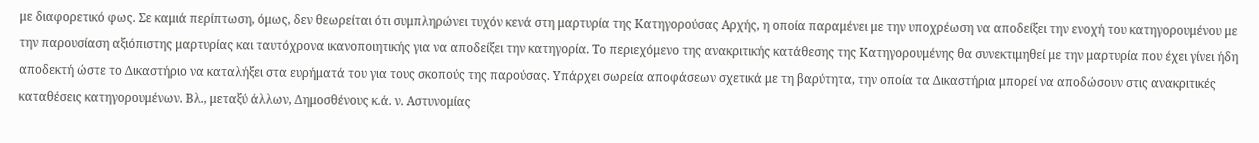με διαφορετικό φως. Σε καμιά περίπτωση, όμως, δεν θεωρείται ότι συμπληρώνει τυχόν κενά στη μαρτυρία της Κατηγορούσας Αρχής, η οποία παραμένει με την υποχρέωση να αποδείξει την ενοχή του κατηγορουμένου με την παρουσίαση αξιόπιστης μαρτυρίας και ταυτόχρονα ικανοποιητικής για να αποδείξει την κατηγορία. Το περιεχόμενο της ανακριτικής κατάθεσης της Κατηγορουμένης θα συνεκτιμηθεί με την μαρτυρία που έχει γίνει ήδη αποδεκτή ώστε το Δικαστήριο να καταλήξει στα ευρήματά του για τους σκοπούς της παρούσας. Υπάρχει σωρεία αποφάσεων σχετικά με τη βαρύτητα, την οποία τα Δικαστήρια μπορεί να αποδώσουν στις ανακριτικές καταθέσεις κατηγορουμένων. Βλ., μεταξύ άλλων, Δημοσθένους κ.ά. ν. Αστυνομίας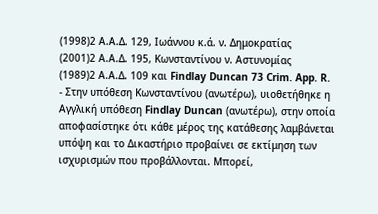(1998)2 Α.Α.Δ. 129, Ιωάννου κ.ά. ν. Δημοκρατίας
(2001)2 Α.Α.Δ. 195, Κωνσταντίνου ν. Αστυνομίας
(1989)2 Α.Α.Δ. 109 και Findlay Duncan 73 Crim. App. R.
- Στην υπόθεση Κωνσταντίνου (ανωτέρω), υιοθετήθηκε η Αγγλική υπόθεση Findlay Duncan (ανωτέρω), στην οποία αποφασίστηκε ότι κάθε μέρος της κατάθεσης λαμβάνεται υπόψη και το Δικαστήριο προβαίνει σε εκτίμηση των ισχυρισμών που προβάλλονται. Μπορεί,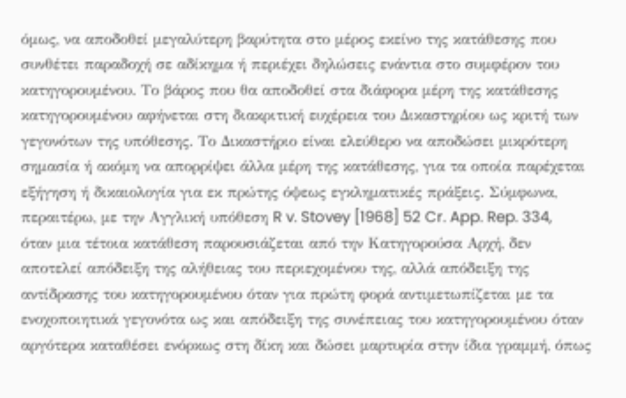όμως, να αποδοθεί μεγαλύτερη βαρύτητα στο μέρος εκείνο της κατάθεσης που συνθέτει παραδοχή σε αδίκημα ή περιέχει δηλώσεις ενάντια στο συμφέρον του κατηγορουμένου. Το βάρος που θα αποδοθεί στα διάφορα μέρη της κατάθεσης κατηγορουμένου αφήνεται στη διακριτική ευχέρεια του Δικαστηρίου ως κριτή των γεγονότων της υπόθεσης. Το Δικαστήριο είναι ελεύθερο να αποδώσει μικρότερη σημασία ή ακόμη να απορρίψει άλλα μέρη της κατάθεσης, για τα οποία παρέχεται εξήγηση ή δικαιολογία για εκ πρώτης όψεως εγκληματικές πράξεις. Σύμφωνα, περαιτέρω, με την Αγγλική υπόθεση R v. Stovey [1968] 52 Cr. App. Rep. 334, όταν μια τέτοια κατάθεση παρουσιάζεται από την Κατηγορούσα Αρχή, δεν αποτελεί απόδειξη της αλήθειας του περιεχομένου της, αλλά απόδειξη της αντίδρασης του κατηγορουμένου όταν για πρώτη φορά αντιμετωπίζεται με τα ενοχοποιητικά γεγονότα ως και απόδειξη της συνέπειας του κατηγορουμένου όταν αργότερα καταθέσει ενόρκως στη δίκη και δώσει μαρτυρία στην ίδια γραμμή, όπως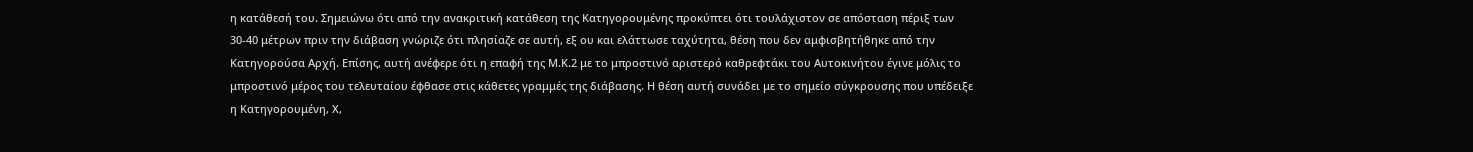η κατάθεσή του. Σημειώνω ότι από την ανακριτική κατάθεση της Κατηγορουμένης προκύπτει ότι τουλάχιστον σε απόσταση πέριξ των 30-40 μέτρων πριν την διάβαση γνώριζε ότι πλησίαζε σε αυτή, εξ ου και ελάττωσε ταχύτητα, θέση που δεν αμφισβητήθηκε από την Κατηγορούσα Αρχή. Επίσης, αυτή ανέφερε ότι η επαφή της Μ.Κ.2 με το μπροστινό αριστερό καθρεφτάκι του Αυτοκινήτου έγινε μόλις το μπροστινό μέρος του τελευταίου έφθασε στις κάθετες γραμμές της διάβασης. Η θέση αυτή συνάδει με το σημείο σύγκρουσης που υπέδειξε η Κατηγορουμένη, Χ,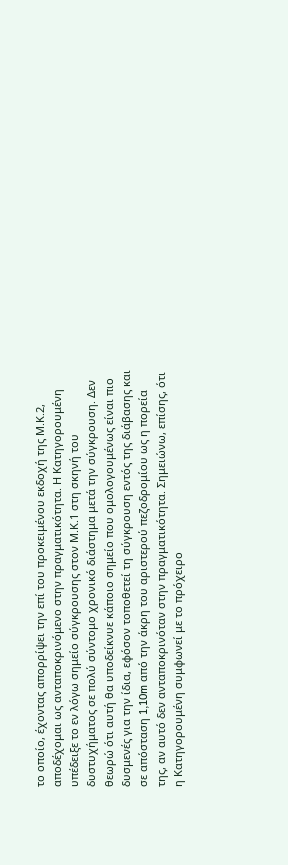το οποίο, έχοντας απορρίψει την επί του προκειμένου εκδοχή της Μ.Κ.2, αποδέχομαι ως ανταποκρινόμενο στην πραγματικότητα. Η Κατηγορουμένη υπέδειξε το εν λόγω σημείο σύγκρουσης στον Μ.Κ.1 στη σκηνή του δυστυχήματος σε πολύ σύντομο χρονικό διάστημα μετά την σύγκρουση. Δεν θεωρώ ότι αυτή θα υποδείκνυε κάποιο σημείο που ομολογουμένως είναι πιο δυσμενές για την ίδια, εφόσον τοποθετεί τη σύγκρουση εντός της διάβασης και σε απόσταση 1,10m από την άκρη του αριστερού πεζοδρομίου ως η πορεία της, αν αυτό δεν ανταποκρινόταν στην πραγματικότητα. Σημειώνω, επίσης, ότι η Κατηγορουμένη συμφωνεί με το πρόχειρο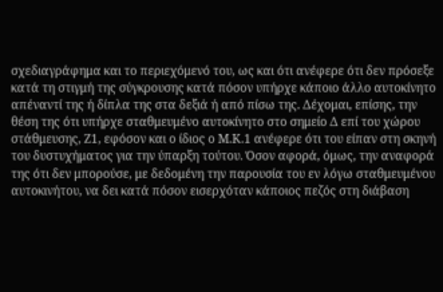σχεδιαγράφημα και το περιεχόμενό του, ως και ότι ανέφερε ότι δεν πρόσεξε κατά τη στιγμή της σύγκρουσης κατά πόσον υπήρχε κάποιο άλλο αυτοκίνητο απέναντί της ή δίπλα της στα δεξιά ή από πίσω της. Δέχομαι, επίσης, την θέση της ότι υπήρχε σταθμευμένο αυτοκίνητο στο σημείο Δ επί του χώρου στάθμευσης, Ζ1, εφόσον και ο ίδιος ο Μ.Κ.1 ανέφερε ότι του είπαν στη σκηνή του δυστυχήματος για την ύπαρξη τούτου. Όσον αφορά, όμως, την αναφορά της ότι δεν μπορούσε, με δεδομένη την παρουσία του εν λόγω σταθμευμένου αυτοκινήτου, να δει κατά πόσον εισερχόταν κάποιος πεζός στη διάβαση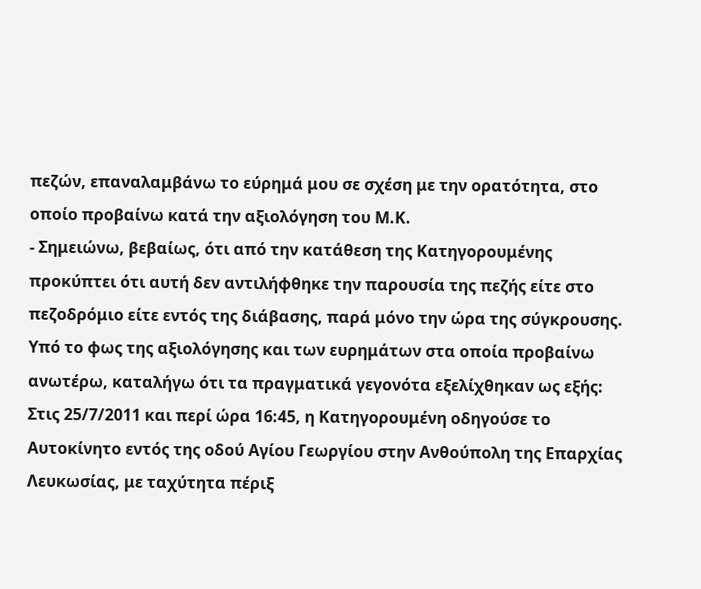πεζών, επαναλαμβάνω το εύρημά μου σε σχέση με την ορατότητα, στο οποίο προβαίνω κατά την αξιολόγηση του Μ.Κ.
- Σημειώνω, βεβαίως, ότι από την κατάθεση της Κατηγορουμένης προκύπτει ότι αυτή δεν αντιλήφθηκε την παρουσία της πεζής είτε στο πεζοδρόμιο είτε εντός της διάβασης, παρά μόνο την ώρα της σύγκρουσης. Υπό το φως της αξιολόγησης και των ευρημάτων στα οποία προβαίνω ανωτέρω, καταλήγω ότι τα πραγματικά γεγονότα εξελίχθηκαν ως εξής: Στις 25/7/2011 και περί ώρα 16:45, η Κατηγορουμένη οδηγούσε το Αυτοκίνητο εντός της οδού Αγίου Γεωργίου στην Ανθούπολη της Επαρχίας Λευκωσίας, με ταχύτητα πέριξ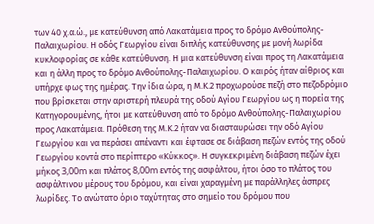των 40 χ.α.ώ., με κατεύθυνση από Λακατάμεια προς το δρόμο Ανθούπολης-Παλαιχωρίου. Η οδός Γεωργίου είναι διπλής κατεύθυνσης με μονή λωρίδα κυκλοφορίας σε κάθε κατεύθυνση. Η μια κατεύθυνση είναι προς τη Λακατάμεια και η άλλη προς το δρόμο Ανθούπολης-Παλαιχωρίου. Ο καιρός ήταν αίθριος και υπήρχε φως της ημέρας. Την ίδια ώρα, η Μ.Κ.2 προχωρούσε πεζή στο πεζοδρόμιο που βρίσκεται στην αριστερή πλευρά της οδού Αγίου Γεωργίου ως η πορεία της Κατηγορουμένης, ήτοι με κατεύθυνση από το δρόμο Ανθούπολης-Παλαιχωρίου προς Λακατάμεια. Πρόθεση της Μ.Κ.2 ήταν να διασταυρώσει την οδό Αγίου Γεωργίου και να περάσει απέναντι και έφτασε σε διάβαση πεζών εντός της οδού Γεωργίου κοντά στο περίπτερο «Κύκκος». Η συγκεκριμένη διάβαση πεζών έχει μήκος 3,00m και πλάτος 8,00m εντός της ασφάλτου, ήτοι όσο το πλάτος του ασφάλτινου μέρους του δρόμου, και είναι χαραγμένη με παράλληλες άσπρες λωρίδες. Το ανώτατο όριο ταχύτητας στο σημείο του δρόμου που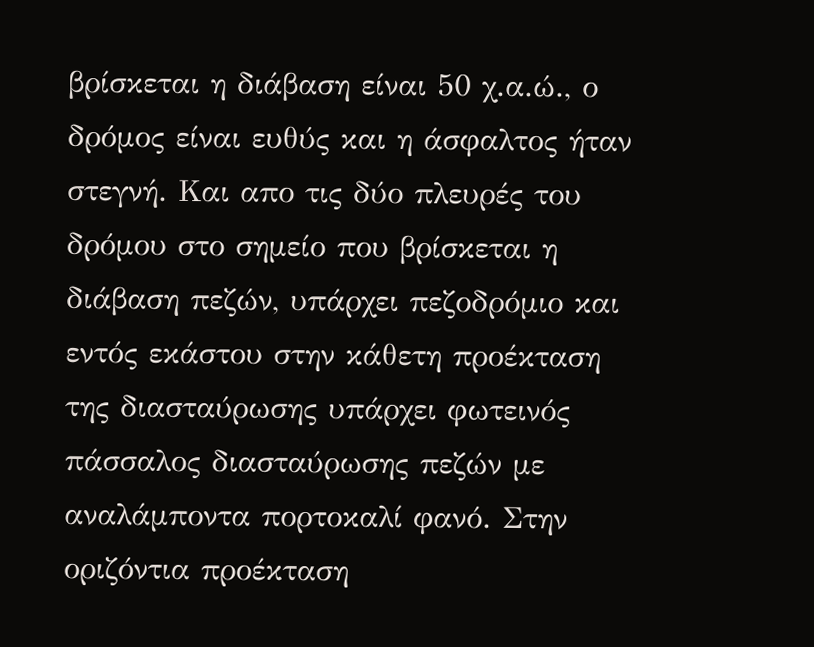βρίσκεται η διάβαση είναι 50 χ.α.ώ., ο δρόμος είναι ευθύς και η άσφαλτος ήταν στεγνή. Και απο τις δύο πλευρές του δρόμου στο σημείο που βρίσκεται η διάβαση πεζών, υπάρχει πεζοδρόμιο και εντός εκάστου στην κάθετη προέκταση της διασταύρωσης υπάρχει φωτεινός πάσσαλος διασταύρωσης πεζών με αναλάμποντα πορτοκαλί φανό. Στην οριζόντια προέκταση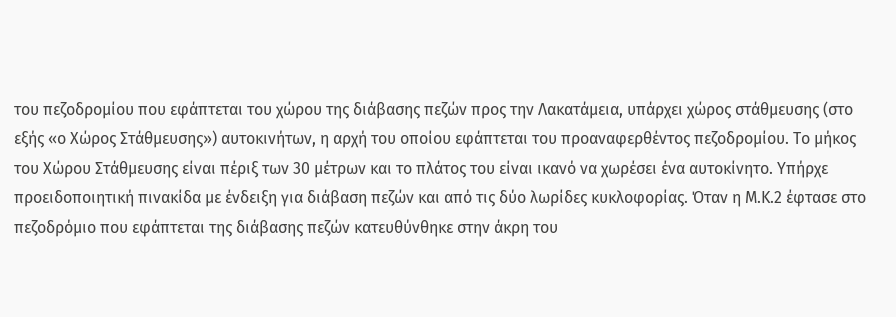του πεζοδρομίου που εφάπτεται του χώρου της διάβασης πεζών προς την Λακατάμεια, υπάρχει χώρος στάθμευσης (στο εξής «ο Χώρος Στάθμευσης») αυτοκινήτων, η αρχή του οποίου εφάπτεται του προαναφερθέντος πεζοδρομίου. Το μήκος του Χώρου Στάθμευσης είναι πέριξ των 30 μέτρων και το πλάτος του είναι ικανό να χωρέσει ένα αυτοκίνητο. Υπήρχε προειδοποιητική πινακίδα με ένδειξη για διάβαση πεζών και από τις δύο λωρίδες κυκλοφορίας. Όταν η Μ.Κ.2 έφτασε στο πεζοδρόμιο που εφάπτεται της διάβασης πεζών κατευθύνθηκε στην άκρη του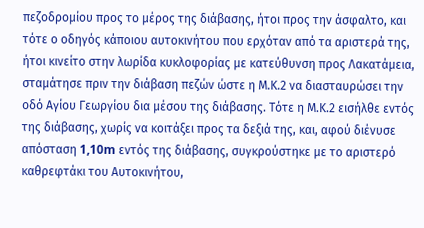πεζοδρομίου προς το μέρος της διάβασης, ήτοι προς την άσφαλτο, και τότε ο οδηγός κάποιου αυτοκινήτου που ερχόταν από τα αριστερά της, ήτοι κινείτο στην λωρίδα κυκλοφορίας με κατεύθυνση προς Λακατάμεια, σταμάτησε πριν την διάβαση πεζών ώστε η Μ.Κ.2 να διασταυρώσει την οδό Αγίου Γεωργίου δια μέσου της διάβασης. Τότε η Μ.Κ.2 εισήλθε εντός της διάβασης, χωρίς να κοιτάξει προς τα δεξιά της, και, αφού διένυσε απόσταση 1,10m εντός της διάβασης, συγκρούστηκε με το αριστερό καθρεφτάκι του Αυτοκινήτου,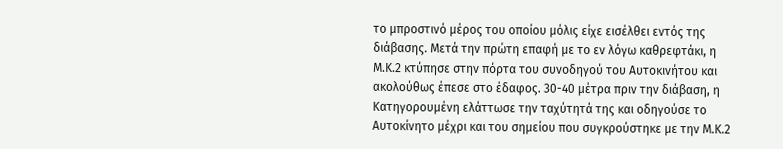το μπροστινό μέρος του οποίου μόλις είχε εισέλθει εντός της διάβασης. Μετά την πρώτη επαφή με το εν λόγω καθρεφτάκι, η Μ.Κ.2 κτύπησε στην πόρτα του συνοδηγού του Αυτοκινήτου και ακολούθως έπεσε στο έδαφος. 30-40 μέτρα πριν την διάβαση, η Κατηγορουμένη ελάττωσε την ταχύτητά της και οδηγούσε το Αυτοκίνητο μέχρι και του σημείου που συγκρούστηκε με την Μ.Κ.2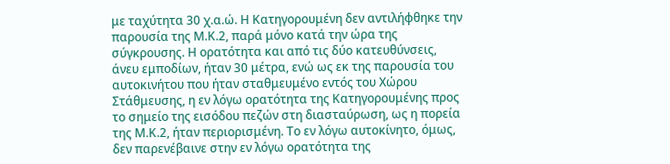με ταχύτητα 30 χ.α.ώ. Η Κατηγορουμένη δεν αντιλήφθηκε την παρουσία της Μ.Κ.2, παρά μόνο κατά την ώρα της σύγκρουσης. Η ορατότητα και από τις δύο κατευθύνσεις, άνευ εμποδίων, ήταν 30 μέτρα, ενώ ως εκ της παρουσία του αυτοκινήτου που ήταν σταθμευμένο εντός του Χώρου Στάθμευσης, η εν λόγω ορατότητα της Κατηγορουμένης προς το σημείο της εισόδου πεζών στη διασταύρωση, ως η πορεία της Μ.Κ.2, ήταν περιορισμένη. Το εν λόγω αυτοκίνητο, όμως, δεν παρενέβαινε στην εν λόγω ορατότητα της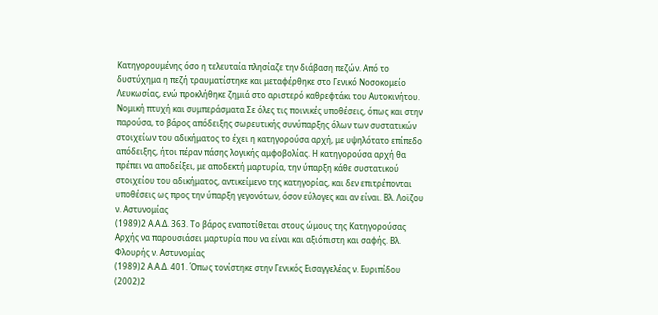Κατηγορουμένης όσο η τελευταία πλησίαζε την διάβαση πεζών. Από το δυστύχημα η πεζή τραυματίστηκε και μεταφέρθηκε στο Γενικό Νοσοκομείο Λευκωσίας, ενώ προκλήθηκε ζημιά στο αριστερό καθρεφτάκι του Αυτοκινήτου. Νομική πτυχή και συμπεράσματα Σε όλες τις ποινικές υποθέσεις, όπως και στην παρούσα, το βάρος απόδειξης σωρευτικής συνύπαρξης όλων των συστατικών στοιχείων του αδικήματος το έχει η κατηγορούσα αρχή, με υψηλότατο επίπεδο απόδειξης, ήτοι πέραν πάσης λογικής αμφοβολίας. Η κατηγορούσα αρχή θα πρέπει να αποδείξει, με αποδεκτή μαρτυρία, την ύπαρξη κάθε συστατικού στοιχείου του αδικήματος, αντικείμενο της κατηγορίας, και δεν επιτρέπονται υποθέσεις ως προς την ύπαρξη γεγονότων, όσον εύλογες και αν είναι. Βλ. Λοϊζου ν. Αστυνομίας
(1989)2 Α.Α.Δ. 363. Το βάρος εναποτίθεται στους ώμους της Κατηγορούσας Αρχής να παρουσιάσει μαρτυρία που να είναι και αξιόπιστη και σαφής. Βλ. Φλουρής ν. Αστυνομίας
(1989)2 Α.Α.Δ. 401. Όπως τονίστηκε στην Γενικός Εισαγγελέας ν. Ευριπίδου
(2002)2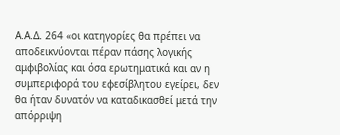Α.Α.Δ. 264 «οι κατηγορίες θα πρέπει να αποδεικνύονται πέραν πάσης λογικής αμφιβολίας και όσα ερωτηματικά και αν η συμπεριφορά του εφεσίβλητου εγείρει, δεν θα ήταν δυνατόν να καταδικασθεί μετά την απόρριψη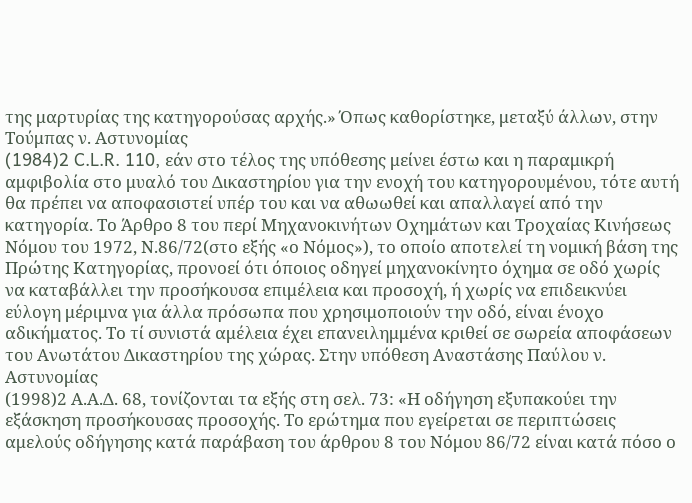της μαρτυρίας της κατηγορούσας αρχής.» Όπως καθορίστηκε, μεταξύ άλλων, στην Τούμπας ν. Αστυνομίας
(1984)2 C.L.R. 110, εάν στο τέλος της υπόθεσης μείνει έστω και η παραμικρή αμφιβολία στο μυαλό του Δικαστηρίου για την ενοχή του κατηγορουμένου, τότε αυτή θα πρέπει να αποφασιστεί υπέρ του και να αθωωθεί και απαλλαγεί από την κατηγορία. Το Άρθρο 8 του περί Μηχανοκινήτων Οχημάτων και Τροχαίας Κινήσεως Νόμου του 1972, Ν.86/72(στο εξής «ο Νόμος»), το οποίο αποτελεί τη νομική βάση της Πρώτης Κατηγορίας, προνοεί ότι όποιος οδηγεί μηχανοκίνητο όχημα σε οδό χωρίς να καταβάλλει την προσήκουσα επιμέλεια και προσοχή, ή χωρίς να επιδεικνύει εύλογη μέριμνα για άλλα πρόσωπα που χρησιμοποιούν την οδό, είναι ένοχο αδικήματος. Το τί συνιστά αμέλεια έχει επανειλημμένα κριθεί σε σωρεία αποφάσεων του Ανωτάτου Δικαστηρίου της χώρας. Στην υπόθεση Αναστάσης Παύλου ν. Αστυνομίας
(1998)2 Α.Α.Δ. 68, τονίζονται τα εξής στη σελ. 73: «Η οδήγηση εξυπακούει την εξάσκηση προσήκουσας προσοχής. Το ερώτημα που εγείρεται σε περιπτώσεις αμελούς οδήγησης κατά παράβαση του άρθρου 8 του Νόμου 86/72 είναι κατά πόσο ο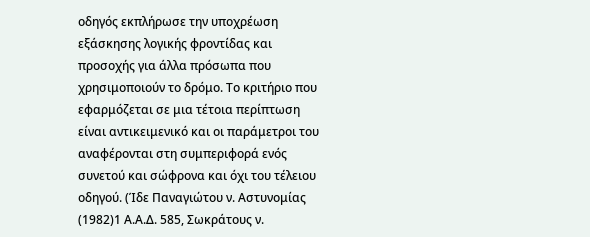οδηγός εκπλήρωσε την υποχρέωση εξάσκησης λογικής φροντίδας και προσοχής για άλλα πρόσωπα που χρησιμοποιούν το δρόμο. Το κριτήριο που εφαρμόζεται σε μια τέτοια περίπτωση είναι αντικειμενικό και οι παράμετροι του αναφέρονται στη συμπεριφορά ενός συνετού και σώφρονα και όχι του τέλειου οδηγού. (Ίδε Παναγιώτου ν. Αστυνομίας
(1982)1 Α.Α.Δ. 585, Σωκράτους ν.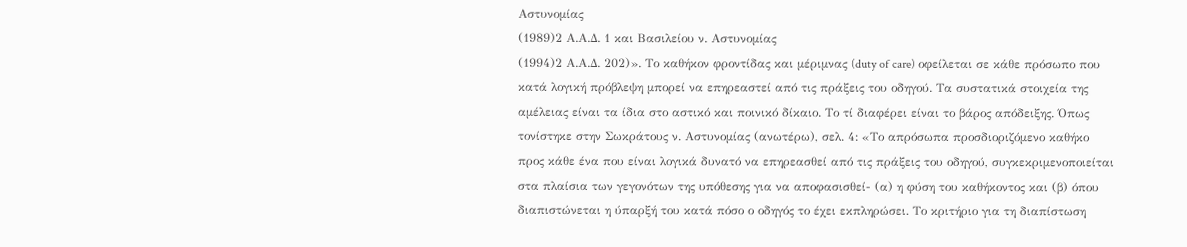Αστυνομίας
(1989)2 Α.Α.Δ. 1 και Βασιλείου ν. Αστυνομίας
(1994)2 Α.Α.Δ. 202)». Το καθήκον φροντίδας και μέριμνας (duty of care) οφείλεται σε κάθε πρόσωπο που κατά λογική πρόβλεψη μπορεί να επηρεαστεί από τις πράξεις του οδηγού. Τα συστατικά στοιχεία της αμέλειας είναι τα ίδια στο αστικό και ποινικό δίκαιο. Το τί διαφέρει είναι το βάρος απόδειξης. Όπως τονίστηκε στην Σωκράτους ν. Αστυνομίας (ανωτέρω), σελ. 4: «Το απρόσωπα προσδιοριζόμενο καθήκο προς κάθε ένα που είναι λογικά δυνατό να επηρεασθεί από τις πράξεις του οδηγού, συγκεκριμενοποιείται στα πλαίσια των γεγονότων της υπόθεσης για να αποφασισθεί- (α) η φύση του καθήκοντος και (β) όπου διαπιστώνεται η ύπαρξή του κατά πόσο ο οδηγός το έχει εκπληρώσει. Το κριτήριο για τη διαπίστωση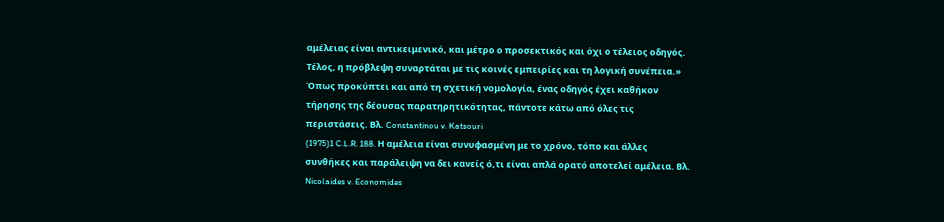αμέλειας είναι αντικειμενικό, και μέτρο ο προσεκτικός και όχι ο τέλειος οδηγός. Τέλος, η πρόβλεψη συναρτάται με τις κοινές εμπειρίες και τη λογική συνέπεια.» Όπως προκύπτει και από τη σχετική νομολογία, ένας οδηγός έχει καθήκον τήρησης της δέουσας παρατηρητικότητας, πάντοτε κάτω από όλες τις περιστάσεις. Βλ. Constantinou v. Katsouri
(1975)1 C.L.R. 188. Η αμέλεια είναι συνυφασμένη με το χρόνο, τόπο και άλλες συνθήκες και παράλειψη να δει κανείς ό,τι είναι απλά ορατό αποτελεί αμέλεια. Βλ. Nicolaides v. Economides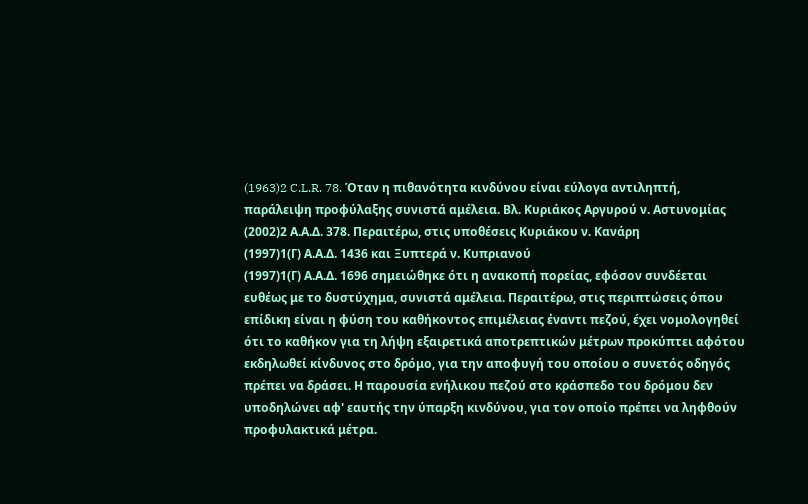(1963)2 C.L.R. 78. Όταν η πιθανότητα κινδύνου είναι εύλογα αντιληπτή, παράλειψη προφύλαξης συνιστά αμέλεια. Βλ. Κυριάκος Αργυρού ν. Αστυνομίας
(2002)2 Α.Α.Δ. 378. Περαιτέρω, στις υποθέσεις Κυριάκου ν. Κανάρη
(1997)1(Γ) Α.Α.Δ. 1436 και Ξυπτερά ν. Κυπριανού
(1997)1(Γ) Α.Α.Δ. 1696 σημειώθηκε ότι η ανακοπή πορείας, εφόσον συνδέεται ευθέως με το δυστύχημα, συνιστά αμέλεια. Περαιτέρω, στις περιπτώσεις όπου επίδικη είναι η φύση του καθήκοντος επιμέλειας έναντι πεζού, έχει νομολογηθεί ότι το καθήκον για τη λήψη εξαιρετικά αποτρεπτικών μέτρων προκύπτει αφότου εκδηλωθεί κίνδυνος στο δρόμο, για την αποφυγή του οποίου ο συνετός οδηγός πρέπει να δράσει. Η παρουσία ενήλικου πεζού στο κράσπεδο του δρόμου δεν υποδηλώνει αφ' εαυτής την ύπαρξη κινδύνου, για τον οποίο πρέπει να ληφθούν προφυλακτικά μέτρα.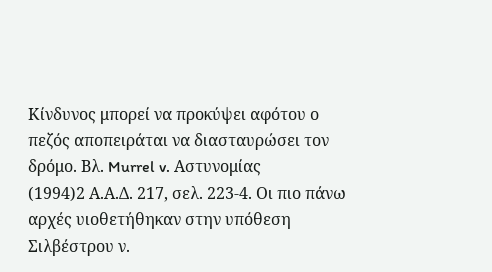Κίνδυνος μπορεί να προκύψει αφότου ο πεζός αποπειράται να διασταυρώσει τον δρόμο. Βλ. Murrel v. Aστυνομίας
(1994)2 Α.Α.Δ. 217, σελ. 223-4. Οι πιο πάνω αρχές υιοθετήθηκαν στην υπόθεση Σιλβέστρου ν.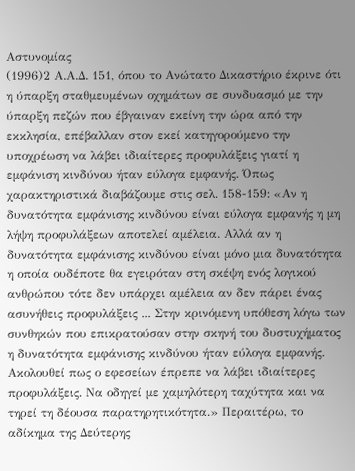Αστυνομίας
(1996)2 Α.Α.Δ. 151, όπου το Ανώτατο Δικαστήριο έκρινε ότι η ύπαρξη σταθμευμένων οχημάτων σε συνδυασμό με την ύπαρξη πεζών που έβγαιναν εκείνη την ώρα από την εκκλησία, επέβαλλαν στον εκεί κατηγορούμενο την υποχρέωση να λάβει ιδιαίτερες προφυλάξεις γιατί η εμφάνιση κινδύνου ήταν εύλογα εμφανής. Όπως χαρακτηριστικά διαβάζουμε στις σελ. 158-159: «Αν η δυνατότητα εμφάνισης κινδύνου είναι εύλογα εμφανής η μη λήψη προφυλάξεων αποτελεί αμέλεια. Αλλά αν η δυνατότητα εμφάνισης κινδύνου είναι μόνο μια δυνατότητα η οποία ουδέποτε θα εγειρόταν στη σκέψη ενός λογικού ανθρώπου τότε δεν υπάρχει αμέλεια αν δεν πάρει ένας ασυνήθεις προφυλάξεις ... Στην κρινόμενη υπόθεση λόγω των συνθηκών που επικρατούσαν στην σκηνή του δυστυχήματος η δυνατότητα εμφάνισης κινδύνου ήταν εύλογα εμφανής. Ακολουθεί πως ο εφεσείων έπρεπε να λάβει ιδιαίτερες προφυλάξεις. Να οδηγεί με χαμηλότερη ταχύτητα και να τηρεί τη δέουσα παρατηρητικότητα.» Περαιτέρω, το αδίκημα της Δεύτερης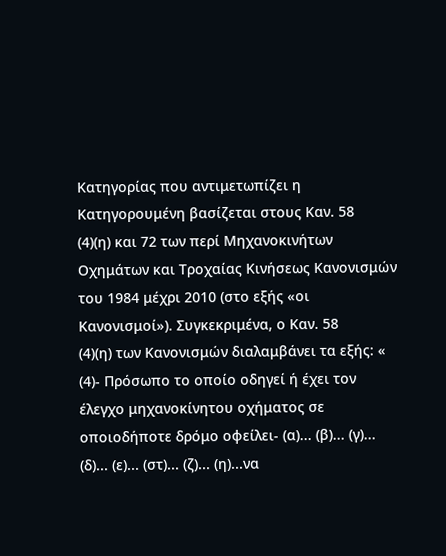Κατηγορίας που αντιμετωπίζει η Κατηγορουμένη βασίζεται στους Καν. 58
(4)(η) και 72 των περί Μηχανοκινήτων Οχημάτων και Τροχαίας Κινήσεως Κανονισμών του 1984 μέχρι 2010 (στο εξής «οι Κανονισμοί»). Συγκεκριμένα, ο Καν. 58
(4)(η) των Κανονισμών διαλαμβάνει τα εξής: «
(4)- Πρόσωπο το οποίο οδηγεί ή έχει τον έλεγχο μηχανοκίνητου οχήματος σε οποιοδήποτε δρόμο οφείλει- (α)... (β)... (γ)... (δ)... (ε)... (στ)... (ζ)... (η)...να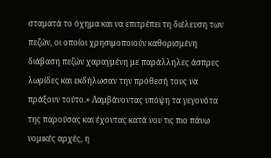σταματά το όχημα και να επιτρέπει τη διέλευση των πεζών, οι οποίοι χρησιμοποιούν καθορισμένη διάβαση πεζών χαραγμένη με παράλληλες άσπρες λωρίδες και εκδήλωσαν την πρόθεσή τους να πράξουν τούτο.» Λαμβάνοντας υπόψη τα γεγονότα της παρούσας και έχοντας κατά νου τις πιο πάνω νομικές αρχές, η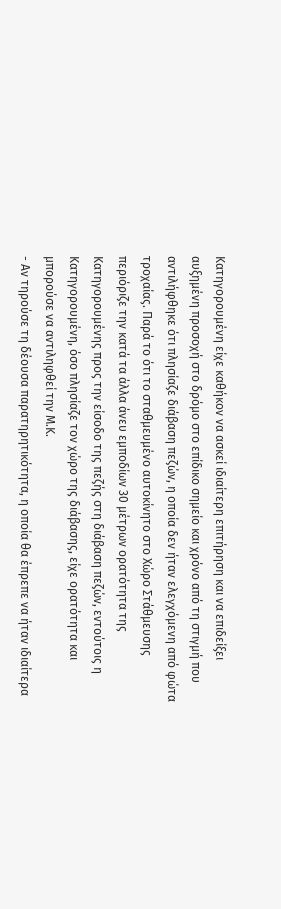Κατηγορουμένη είχε καθήκον να ασκεί ιδιαίτερη επιτήρηση και να επιδείξει αυξημένη προσοχή στο δρόμο στο επίδικο σημείο και χρόνο από τη στιγμή που αντιλήφθηκε ότι πλησίαζε διάβαση πεζών, η οποία δεν ήταν ελεγχόμενη από φώτα τροχαίας. Παρά το ότι το σταθμευμένο αυτοκίνητο στο Χώρο Στάθμευσης περιόριζε την κατά τα άλλα άνευ εμποδίων 30 μέτρων ορατότητα της Κατηγορουμένης προς την είσοδο της πεζής στη διάβαση πεζών, εντούτοις η Κατηγορουμένη, όσο πλησίαζε τον χώρο της διάβασης, είχε ορατότητα και μπορούσε να αντιληφθεί την Μ.Κ.
- Αν τηρούσε τη δέουσα παρατηρητικότητα, η οποία θα έπρεπε να ήταν ιδιαίτερα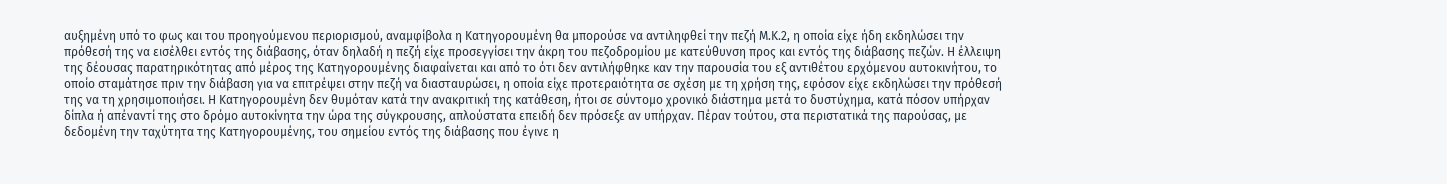αυξημένη υπό το φως και του προηγούμενου περιορισμού, αναμφίβολα η Κατηγορουμένη θα μπορούσε να αντιληφθεί την πεζή Μ.Κ.2, η οποία είχε ήδη εκδηλώσει την πρόθεσή της να εισέλθει εντός της διάβασης, όταν δηλαδή η πεζή είχε προσεγγίσει την άκρη του πεζοδρομίου με κατεύθυνση προς και εντός της διάβασης πεζών. Η έλλειψη της δέουσας παρατηρικότητας από μέρος της Κατηγορουμένης διαφαίνεται και από το ότι δεν αντιλήφθηκε καν την παρουσία του εξ αντιθέτου ερχόμενου αυτοκινήτου, το οποίο σταμάτησε πριν την διάβαση για να επιτρέψει στην πεζή να διασταυρώσει, η οποία είχε προτεραιότητα σε σχέση με τη χρήση της, εφόσον είχε εκδηλώσει την πρόθεσή της να τη χρησιμοποιήσει. Η Κατηγορουμένη δεν θυμόταν κατά την ανακριτική της κατάθεση, ήτοι σε σύντομο χρονικό διάστημα μετά το δυστύχημα, κατά πόσον υπήρχαν δίπλα ή απέναντί της στο δρόμο αυτοκίνητα την ώρα της σύγκρουσης, απλούστατα επειδή δεν πρόσεξε αν υπήρχαν. Πέραν τούτου, στα περιστατικά της παρούσας, με δεδομένη την ταχύτητα της Κατηγορουμένης, του σημείου εντός της διάβασης που έγινε η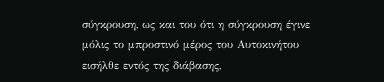σύγκρουση, ως και του ότι η σύγκρουση έγινε μόλις το μπροστινό μέρος του Αυτοκινήτου εισήλθε εντός της διάβασης,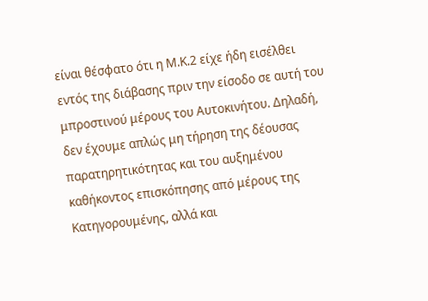είναι θέσφατο ότι η Μ.Κ.2 είχε ήδη εισέλθει εντός της διάβασης πριν την είσοδο σε αυτή του μπροστινού μέρους του Αυτοκινήτου. Δηλαδή, δεν έχουμε απλώς μη τήρηση της δέουσας παρατηρητικότητας και του αυξημένου καθήκοντος επισκόπησης από μέρους της Κατηγορουμένης, αλλά και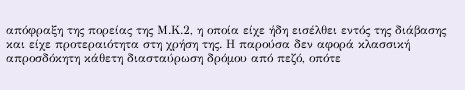απόφραξη της πορείας της Μ.Κ.2, η οποία είχε ήδη εισέλθει εντός της διάβασης και είχε προτεραιότητα στη χρήση της. Η παρούσα δεν αφορά κλασσική απροσδόκητη κάθετη διασταύρωση δρόμου από πεζό, οπότε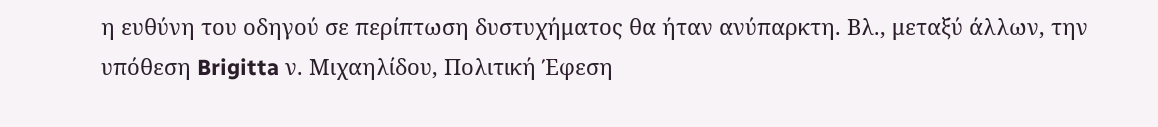η ευθύνη του οδηγού σε περίπτωση δυστυχήματος θα ήταν ανύπαρκτη. Βλ., μεταξύ άλλων, την υπόθεση Brigitta ν. Μιχαηλίδου, Πολιτική Έφεση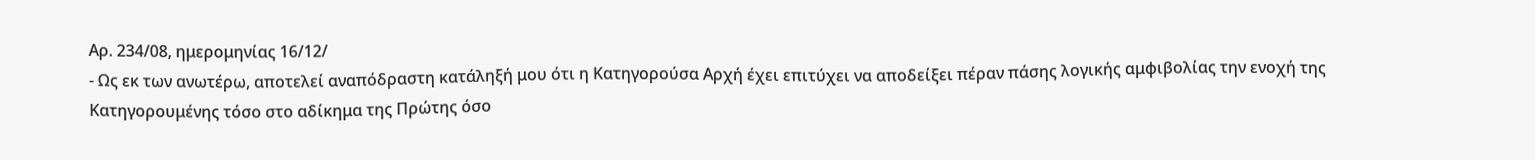Αρ. 234/08, ημερομηνίας 16/12/
- Ως εκ των ανωτέρω, αποτελεί αναπόδραστη κατάληξή μου ότι η Κατηγορούσα Αρχή έχει επιτύχει να αποδείξει πέραν πάσης λογικής αμφιβολίας την ενοχή της Κατηγορουμένης τόσο στο αδίκημα της Πρώτης όσο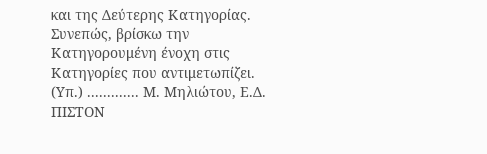και της Δεύτερης Κατηγορίας. Συνεπώς, βρίσκω την Κατηγορουμένη ένοχη στις Κατηγορίες που αντιμετωπίζει. (Υπ.) ............. Μ. Μηλιώτου, Ε.Δ. ΠΙΣΤΟΝ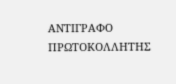ΑΝΤΙΓΡΑΦΟ ΠΡΩΤΟΚΟΛΛΗΤΗΣ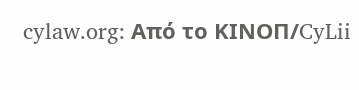cylaw.org: Από το ΚΙΝOΠ/CyLii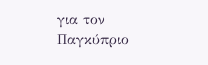για τον Παγκύπριο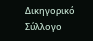Δικηγορικό Σύλλογο